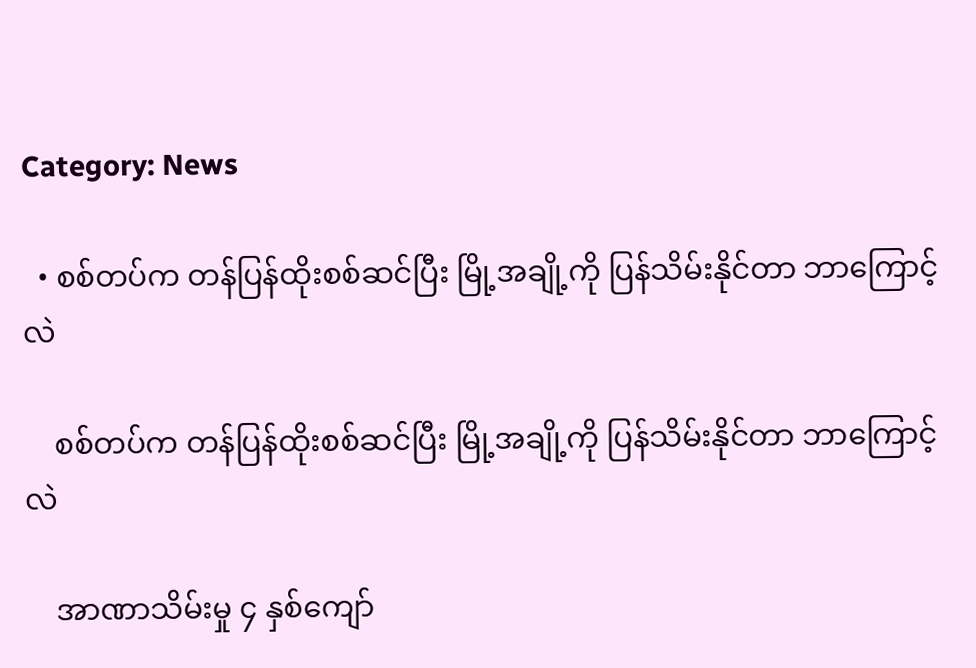Category: News

  • စစ်တပ်က တန်ပြန်ထိုးစစ်ဆင်ပြီး မြို့အချို့ကို ပြန်သိမ်းနိုင်တာ ဘာကြောင့်လဲ

    စစ်တပ်က တန်ပြန်ထိုးစစ်ဆင်ပြီး မြို့အချို့ကို ပြန်သိမ်းနိုင်တာ ဘာကြောင့်လဲ

    အာဏာသိမ်းမှု ၄ နှစ်ကျော်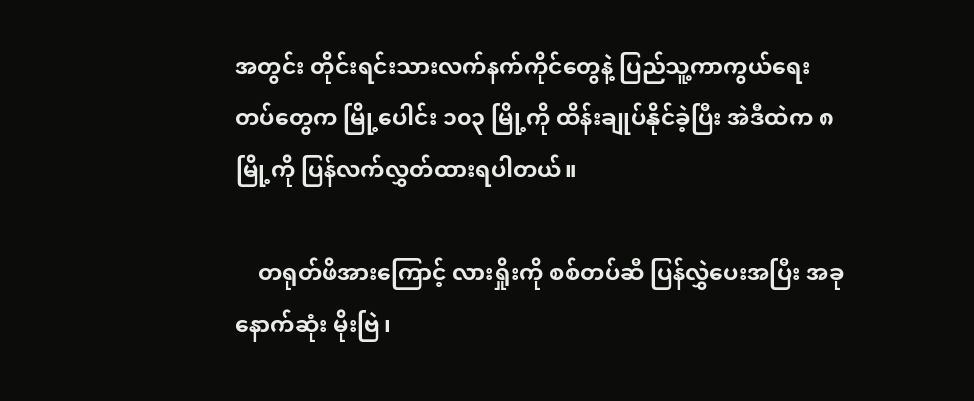အတွင်း တိုင်းရင်းသားလက်နက်ကိုင်တွေနဲ့ ပြည်သူ့ကာကွယ်ရေးတပ်တွေက မြို့ပေါင်း ၁၀၃ မြို့ကို ထိန်းချုပ်နိုင်ခဲ့ပြီး အဲဒီထဲက ၈ မြို့ကို ပြန်လက်လွှတ်ထားရပါတယ်။

    တရုတ်ဖိအားကြောင့် လားရှိုးကို စစ်တပ်ဆီ ပြန်လွှဲပေးအပြီး အခုနောက်ဆုံး မိုးဗြဲ၊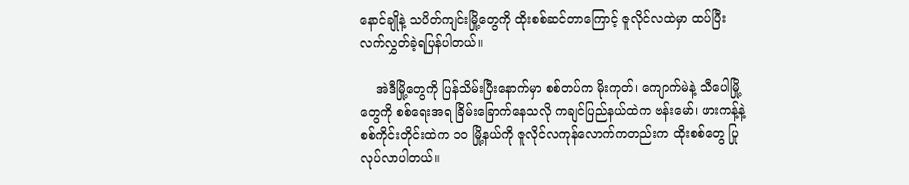နောင်ချိုနဲ့ သပိတ်ကျင်းမြို့တွေကို ထိုးစစ်ဆင်တာကြောင့် ဇူလိုင်လထဲမှာ ထပ်ပြီး လက်လွှတ်ခဲ့ရပြန်ပါတယ်။

    အဲဒီမြို့တွေကို ပြန်သိမ်းပြီးနောက်မှာ စစ်တပ်က မိုးကုတ်၊ ကျောက်မဲနဲ့ သီပေါမြို့တွေကို စစ်ရေးအရ ခြိမ်းခြောက်နေသလို ကချင်ပြည်နယ်ထဲက ဗန်းမော်၊ ဖားကန့်နဲ့ စစ်ကိုင်းတိုင်းထဲက ၁၀ မြို့နယ်ကို ဇူလိုင်လကုန်လောက်ကတည်းက ထိုးစစ်တွေ ပြုလုပ်လာပါတယ်။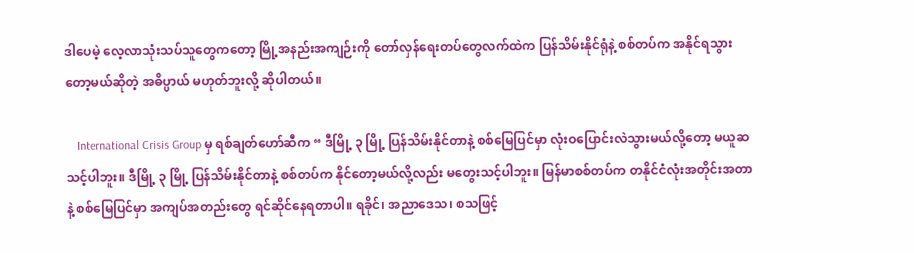ဒါပေမဲ့ လေ့လာသုံးသပ်သူတွေကတော့ မြို့အနည်းအကျဉ်းကို တော်လှန်ရေးတပ်တွေလက်ထဲက ပြန်သိမ်းနိုင်ရုံနဲ့ စစ်တပ်က အနိုင်ရသွားတော့မယ်ဆိုတဲ့ အဓိပ္ပာယ် မဟုတ်ဘူးလို့ ဆိုပါတယ်။

    International Crisis Group မှ ရစ်ချတ်ဟော်ဆီက “ ဒီမြို့ ၃ မြို့ ပြန်သိမ်းနိုင်တာနဲ့ စစ်မြေပြင်မှာ လုံးဝပြောင်းလဲသွားမယ်လို့တော့ မယူဆသင့်ပါဘူး။ ဒီမြို့ ၃ မြို့ ပြန်သိမ်းနိုင်တာနဲ့ စစ်တပ်က နိုင်တော့မယ်လို့လည်း မတွေးသင့်ပါဘူး။ မြန်မာစစ်တပ်က တနိုင်ငံလုံးအတိုင်းအတာနဲ့ စစ်မြေပြင်မှာ အကျပ်အတည်းတွေ ရင်ဆိုင်နေရတာပါ။ ရခိုင်၊ အညာဒေသ၊ စသဖြင့်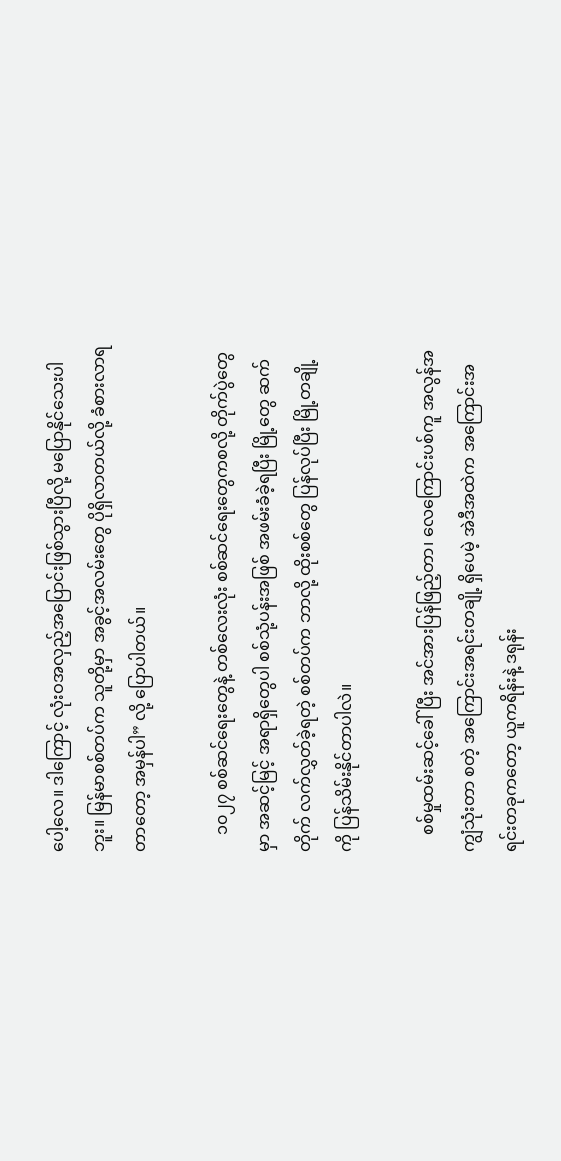ပေါ့လေ။ ဒါကြောင့် လုံးဝအလှည့်အပြောင်းဖြစ်သွားပြီလို့ မပြောနိုင်သေးပါဘူး။ မြန်မာစစ်တပ်က သူတို့မှာ အခွင့်အလမ်းတွေ ပိုရှိလာတယ်လို့ ခံစားလာရတာတော့ အမှန်ပါ” လို့ ပြောပါတယ်။

    ၁၀၂၇ စစ်ဆင်ရေးတွေနဲ့ တစ်လေးလုံး စစ်ဆင်ရေးတွေကစလို့ တိုက်ပွဲတွေမှာ အဆင့်မြင့် အရာရှိတွေပါ စစ်သုံ့ပန်းအဖြစ် အဖမ်းခံခဲ့ရပြီး မြို့တွေ ဆက်တိုက် လက်လွှတ်ခဲ့ရတဲ့ စစ်တပ်က ဘာလို့ ထိုးစစ်တွေ ပြန်လုပ်ပြီး မြို့တချို့ကို ပြန်သိမ်းနိုင်တာပါလဲ။

    စစ်မှုထမ်းဆင့်ခေါ်ပြီး အင်အားပြန်ဖြည့်တာ၊ လေကြောင်းပစ်ကူ အလွန်အကျွံသုံးတာ စတဲ့ အကြောင်းအရင်းတချို့ ရှိပေမဲ့ အဲဒီအထဲက အကြောင်းအရင်းတခုကတော့ ယူကရိန်းနဲ့ ဒရုန်း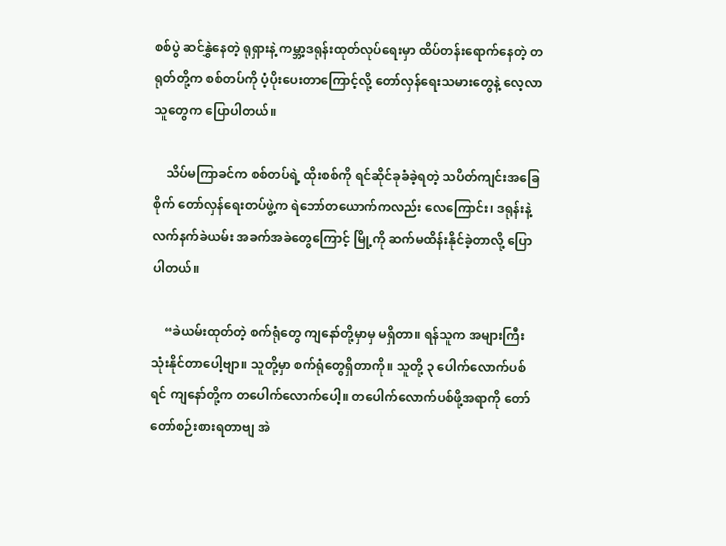စစ်ပွဲ ဆင်နွှဲနေတဲ့ ရုရှားနဲ့ ကမ္ဘာ့ဒရုန်းထုတ်လုပ်ရေးမှာ ထိပ်တန်းရောက်နေတဲ့ တရုတ်တို့က စစ်တပ်ကို ပံ့ပိုးပေးတာကြောင့်လို့ တော်လှန်ရေးသမားတွေနဲ့ လေ့လာသူတွေက ပြောပါတယ်။

    သိပ်မကြာခင်က စစ်တပ်ရဲ့ ထိုးစစ်ကို ရင်ဆိုင်ခုခံခဲ့ရတဲ့ သပိတ်ကျင်းအခြေစိုက် တော်လှန်ရေးတပ်ဖွဲ့က ရဲဘော်တယောက်ကလည်း လေကြောင်း၊ ဒရုန်းနဲ့ လက်နက်ခဲယမ်း အခက်အခဲတွေကြောင့် မြို့ကို ဆက်မထိန်းနိုင်ခဲ့တာလို့ ပြောပါတယ်။

    “ခဲယမ်းထုတ်တဲ့ စက်ရုံတွေ ကျနော်တို့မှာမှ မရှိတာ။ ရန်သူက အများကြီးသုံးနိုင်တာပေါ့ဗျာ။ သူတို့မှာ စက်ရုံတွေရှိတာကို။ သူတို့ ၃ ပေါက်လောက်ပစ်ရင် ကျနော်တို့က တပေါက်လောက်ပေါ့။ တပေါက်လောက်ပစ်ဖို့အရာကို တော်တော်စဉ်းစားရတာဗျ အဲ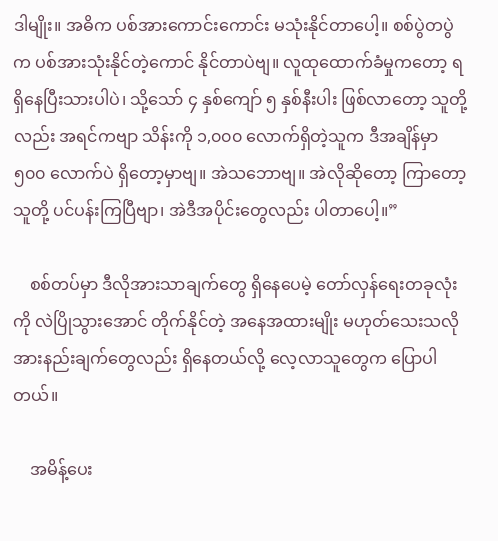ဒါမျိုး။ အဓိက ပစ်အားကောင်းကောင်း မသုံးနိုင်တာပေါ့။ စစ်ပွဲတပွဲက ပစ်အားသုံးနိုင်တဲ့ကောင် နိုင်တာပဲဗျ။ လူထုထောက်ခံမှုကတော့ ရရှိနေပြီးသားပါပဲ၊ သို့သော် ၄ နှစ်ကျော် ၅ နှစ်နီးပါး ဖြစ်လာတော့ သူတို့လည်း အရင်ကဗျာ သိန်းကို ၁,၀၀၀ လောက်ရှိတဲ့သူက ဒီအချိန်မှာ ၅၀၀ လောက်ပဲ ရှိတော့မှာဗျ။ အဲသဘောဗျ။ အဲလိုဆိုတော့ ကြာတော့ သူတို့ ပင်ပန်းကြပြီဗျာ၊ အဲဒီအပိုင်းတွေလည်း ပါတာပေါ့။”

    စစ်တပ်မှာ ဒီလိုအားသာချက်တွေ ရှိနေပေမဲ့ တော်လှန်ရေးတခုလုံးကို လဲပြိုသွားအောင် တိုက်နိုင်တဲ့ အနေအထားမျိုး မဟုတ်သေးသလို အားနည်းချက်တွေလည်း ရှိနေတယ်လို့ လေ့လာသူတွေက ပြောပါတယ်။

    အမိန့်ပေး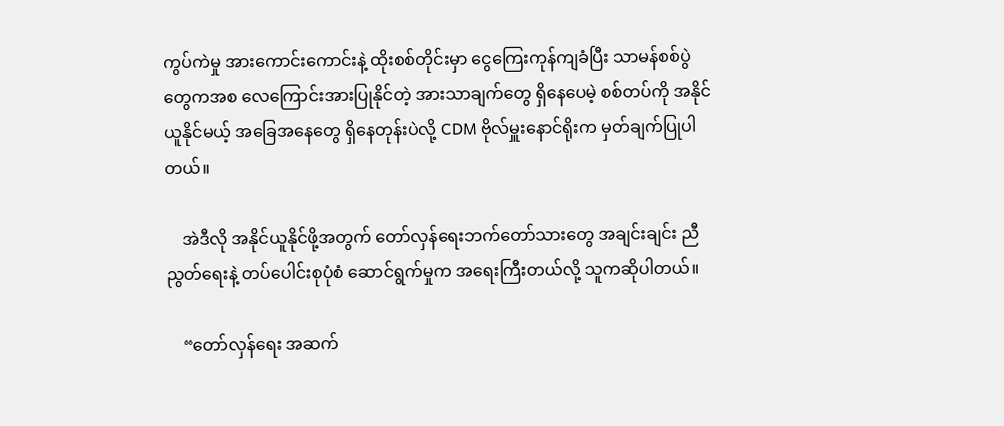ကွပ်ကဲမှု အားကောင်းကောင်းနဲ့ ထိုးစစ်တိုင်းမှာ ငွေကြေးကုန်ကျခံပြီး သာမန်စစ်ပွဲတွေကအစ လေကြောင်းအားပြုနိုင်တဲ့ အားသာချက်တွေ ရှိနေပေမဲ့ စစ်တပ်ကို အနိုင်ယူနိုင်မယ့် အခြေအနေတွေ ရှိနေတုန်းပဲလို့ CDM ဗိုလ်မှူးနောင်ရိုးက မှတ်ချက်ပြုပါတယ်။

    အဲဒီလို အနိုင်ယူနိုင်ဖို့အတွက် တော်လှန်ရေးဘက်တော်သားတွေ အချင်းချင်း ညီညွတ်ရေးနဲ့ တပ်ပေါင်းစုပုံစံ ဆောင်ရွက်မှုက အရေးကြီးတယ်လို့ သူကဆိုပါတယ်။

    “တော်လှန်ရေး အဆက်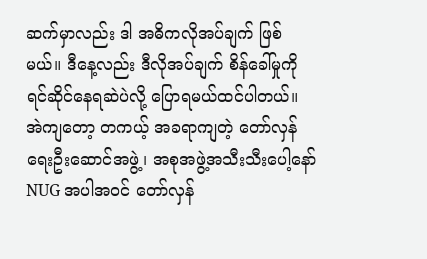ဆက်မှာလည်း ဒါ အဓိကလိုအပ်ချက် ဖြစ်မယ်။ ဒီနေ့လည်း ဒီလိုအပ်ချက် စိန်ခေါ်မှုကို ရင်ဆိုင်နေရဆဲပဲလို့ ပြောရမယ်ထင်ပါတယ်။ အဲကျတော့ တကယ့် အခရာကျတဲ့ တော်လှန်ရေးဦးဆောင်အဖွဲ့၊ အစုအဖွဲ့အသီးသီးပေါ့နော် NUG အပါအဝင် တော်လှန်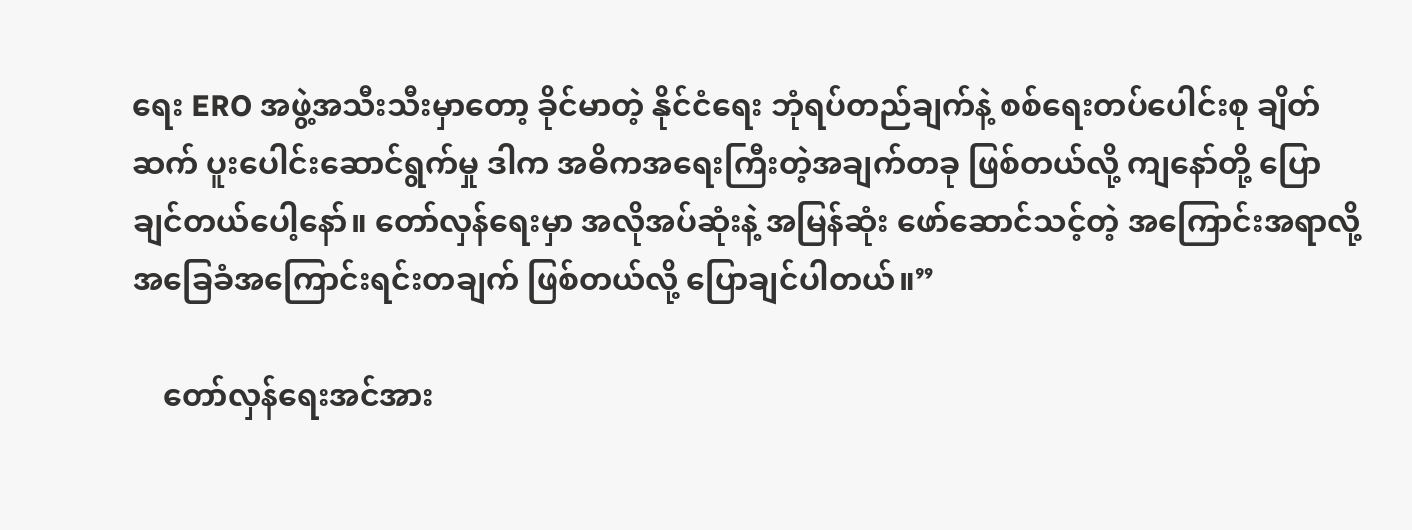ရေး ERO အဖွဲ့အသီးသီးမှာတော့ ခိုင်မာတဲ့ နိုင်ငံရေး ဘုံရပ်တည်ချက်နဲ့ စစ်ရေးတပ်ပေါင်းစု ချိတ်ဆက် ပူးပေါင်းဆောင်ရွက်မှု ဒါက အဓိကအရေးကြီးတဲ့အချက်တခု ဖြစ်တယ်လို့ ကျနော်တို့ ပြောချင်တယ်ပေါ့နော်။ တော်လှန်ရေးမှာ အလိုအပ်ဆုံးနဲ့ အမြန်ဆုံး ဖော်ဆောင်သင့်တဲ့ အကြောင်းအရာလို့ အခြေခံအကြောင်းရင်းတချက် ဖြစ်တယ်လို့ ပြောချင်ပါတယ်။”

    တော်လှန်ရေးအင်အား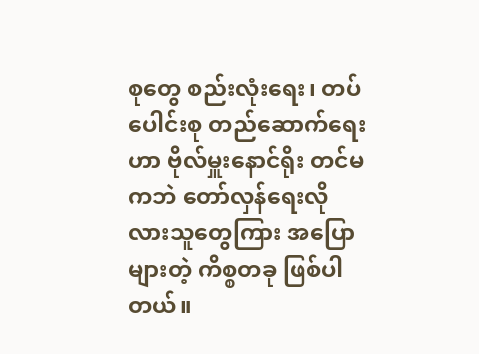စုတွေ စည်းလုံးရေး၊ တပ်ပေါင်းစု တည်ဆောက်ရေးဟာ ဗိုလ်မှူးနောင်ရိုး တင်မကဘဲ တော်လှန်ရေးလိုလားသူတွေကြား အပြောများတဲ့ ကိစ္စတခု ဖြစ်ပါတယ်။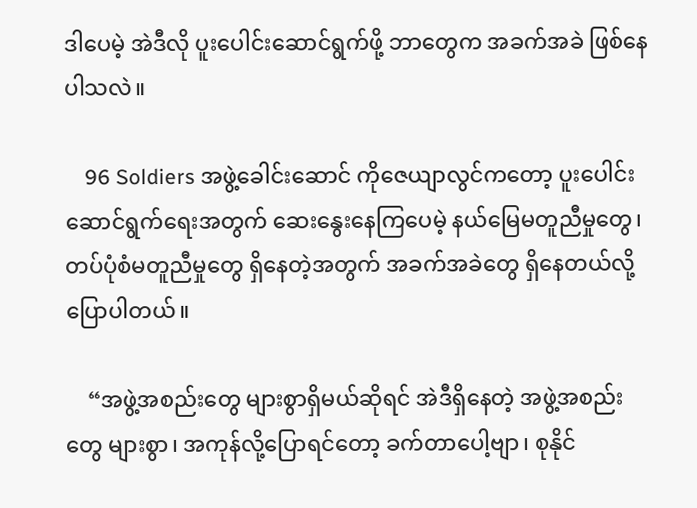ဒါပေမဲ့ အဲဒီလို ပူးပေါင်းဆောင်ရွက်ဖို့ ဘာတွေက အခက်အခဲ ဖြစ်နေပါသလဲ။

    96 Soldiers အဖွဲ့ခေါင်းဆောင် ကိုဇေယျာလွင်ကတော့ ပူးပေါင်းဆောင်ရွက်ရေးအတွက် ဆေးနွေးနေကြပေမဲ့ နယ်မြေမတူညီမှုတွေ၊ တပ်ပုံစံမတူညီမှုတွေ ရှိနေတဲ့အတွက် အခက်အခဲတွေ ရှိနေတယ်လို့ ပြောပါတယ်။

    “အဖွဲ့အစည်းတွေ များစွာရှိမယ်ဆိုရင် အဲဒီရှိနေတဲ့ အဖွဲ့အစည်းတွေ များစွာ၊ အကုန်လို့ပြောရင်တော့ ခက်တာပေါ့ဗျာ၊ စုနိုင်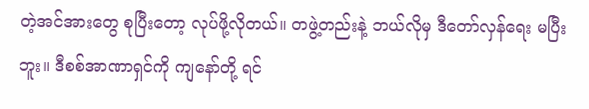တဲ့အင်အားတွေ စုပြီးတော့ လုပ်ဖို့လိုတယ်။ တဖွဲ့တည်းနဲ့ ဘယ်လိုမှ ဒီတော်လှန်ရေး မပြီးဘူး။ ဒီစစ်အာဏာရှင်ကို ကျနော်တို့ ရင်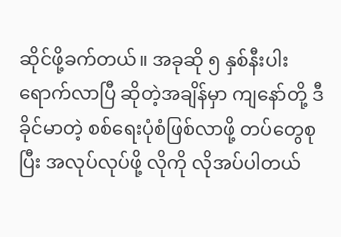ဆိုင်ဖို့ခက်တယ်။ အခုဆို ၅ နှစ်နီးပါး ရောက်လာပြီ ဆိုတဲ့အချိန်မှာ ကျနော်တို့ ဒီ ခိုင်မာတဲ့ စစ်ရေးပုံစံဖြစ်လာဖို့ တပ်တွေစုပြီး အလုပ်လုပ်ဖို့ လိုကို လိုအပ်ပါတယ်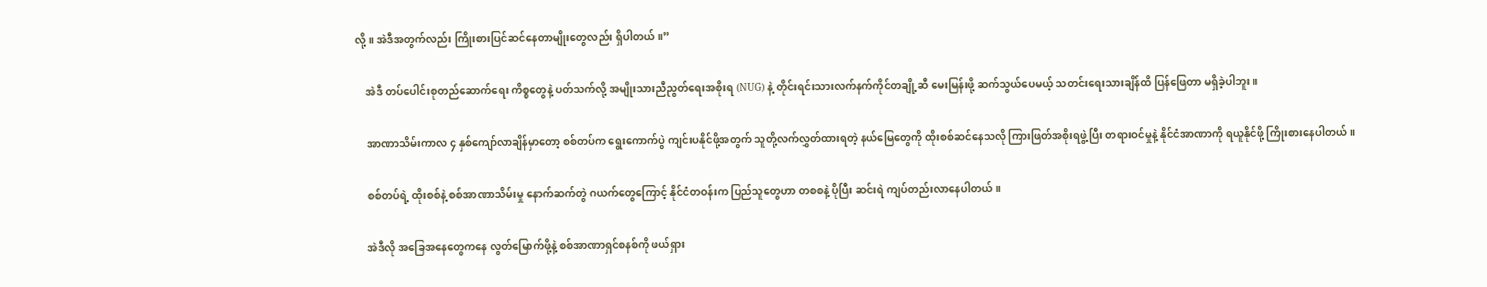လို့။ အဲဒီအတွက်လည်း ကြိုးစားပြင်ဆင်နေတာမျိုးတွေလည်း ရှိပါတယ်။”

    အဲဒီ တပ်‌ပေါင်းစုတည်ဆောက်ရေး ကိစ္စတွေနဲ့ ပတ်သက်လို့ အမျိုးသားညီညွတ်ရေးအစိုးရ (NUG) နဲ့ တိုင်းရင်းသားလက်နက်ကိုင်တချို့ဆီ မေးမြန်းဖို့ ဆက်သွယ်ပေမယ့် သတင်းရေးသားချိန်ထိ ပြန်ဖြေတာ မရှိခဲ့ပါဘူး။

    အာဏာသိမ်းကာလ ၄ နှစ်ကျော်လာချိန်မှာတော့ စစ်တပ်က ရွေးကောက်ပွဲ ကျင်းပနိုင်ဖို့အတွက် သူတို့လက်လွှတ်ထားရတဲ့ နယ်မြေတွေကို ထိုးစစ်ဆင်နေသလို ကြားဖြတ်အစိုးရဖွဲ့ပြီး တရားဝင်မှုနဲ့ နိုင်ငံအာဏာကို ရယူနိုင်ဖို့ ကြိုးစားနေပါတယ်။

    စစ်တပ်ရဲ့ ထိုးစစ်နဲ့ စစ်အာဏာသိမ်းမှု နောက်ဆက်တွဲ ဂယက်တွေကြောင့် နိုင်ငံတဝန်းက ပြည်သူတွေဟာ တစစနဲ့ ပိုပြီး ဆင်းရဲ ကျပ်တည်းလာနေပါတယ်။

    အဲဒီလို အခြေအနေတွေကနေ လွတ်မြောက်ဖို့နဲ့ စစ်အာဏာရှင်စနစ်ကို ဖယ်ရှား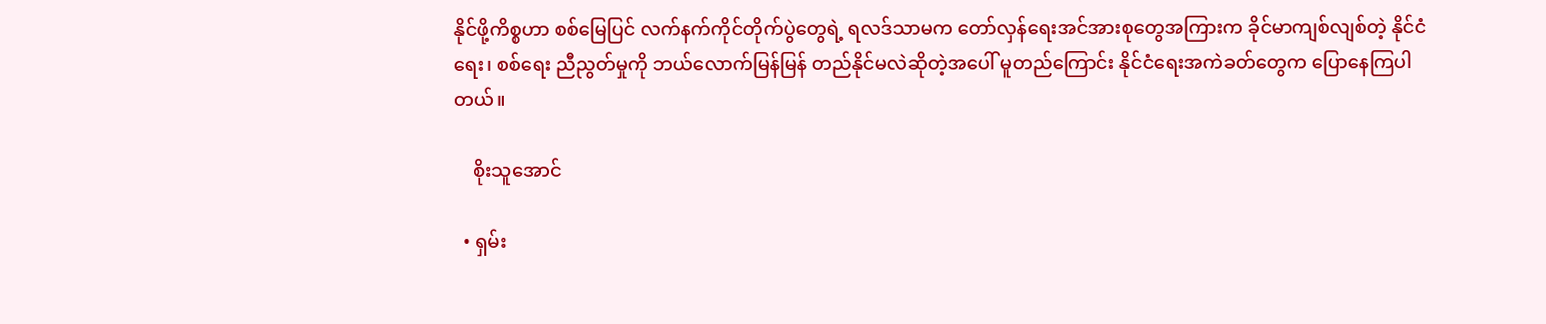နိုင်ဖို့ကိစ္စဟာ စစ်မြေပြင် လက်နက်ကိုင်တိုက်ပွဲတွေရဲ့ ရလဒ်သာမက တော်လှန်ရေးအင်အားစုတွေအကြားက ခိုင်မာကျစ်လျစ်တဲ့ နိုင်ငံရေး၊ စစ်ရေး ညီညွတ်မှုကို ဘယ်လောက်မြန်မြန် တည်နိုင်မလဲဆိုတဲ့အပေါ် မူတည်ကြောင်း နိုင်ငံရေးအကဲခတ်တွေက ပြောနေကြပါတယ်။

    စိုးသူအောင်

  • ရှမ်း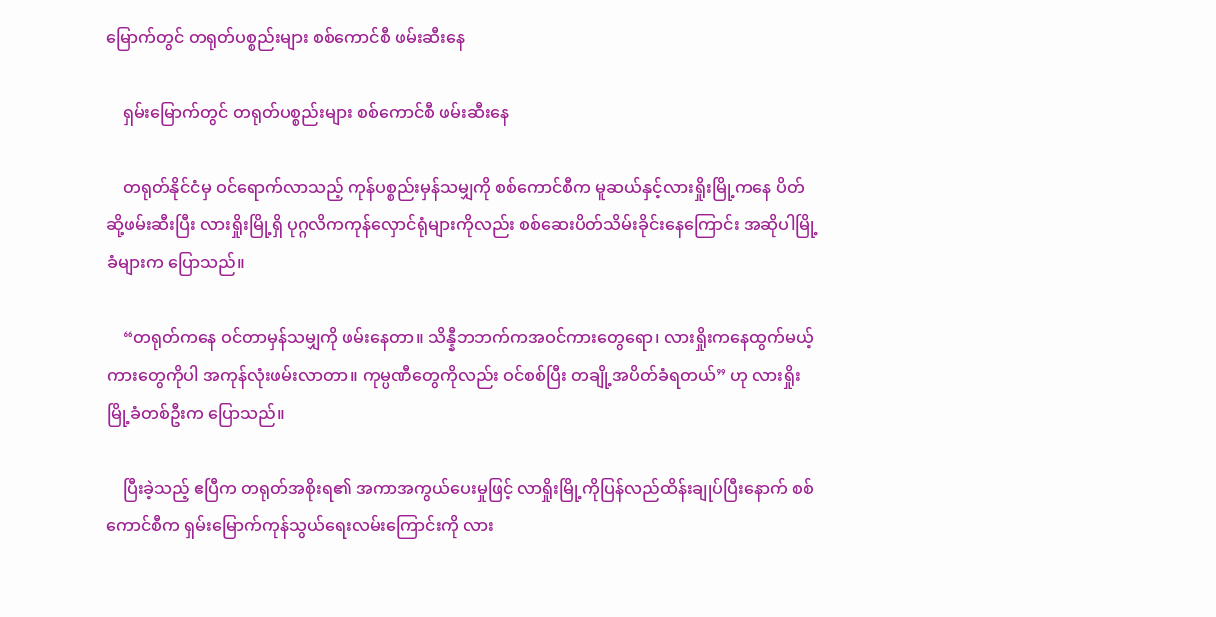မြောက်တွင် တရုတ်ပစ္စည်းများ စစ်ကောင်စီ ဖမ်းဆီးနေ

    ရှမ်းမြောက်တွင် တရုတ်ပစ္စည်းများ စစ်ကောင်စီ ဖမ်းဆီးနေ

    တရုတ်နိုင်ငံမှ ဝင်ရောက်လာသည့် ကုန်ပစ္စည်းမှန်သမျှကို စစ်ကောင်စီက မူဆယ်နှင့်လားရှိုးမြို့ကနေ ပိတ်ဆို့ဖမ်းဆီးပြီး လားရှိုးမြို့ရှိ ပုဂ္ဂလိကကုန်လှောင်ရုံများကိုလည်း စစ်ဆေးပိတ်သိမ်းခိုင်းနေကြောင်း အဆိုပါမြို့ခံများက ပြောသည်။

    “တရုတ်ကနေ ဝင်တာမှန်သမျှကို ဖမ်းနေတာ။ သိန္နီဘဘက်ကအဝင်ကားတွေရော၊ လားရှိုးကနေထွက်မယ့်ကားတွေကိုပါ အကုန်လုံးဖမ်းလာတာ။ ကုမ္ပဏီတွေကိုလည်း ဝင်စစ်ပြီး တချို့အပိတ်ခံရတယ်” ဟု လားရှိုးမြို့ခံတစ်ဦးက ပြောသည်။

    ပြီးခဲ့သည့် ဧပြီက တရုတ်အစိုးရ၏ အကာအကွယ်ပေးမှုဖြင့် လာရှိုးမြို့ကိုပြန်လည်ထိန်းချုပ်ပြီးနောက် စစ်ကောင်စီက ရှမ်းမြောက်ကုန်သွယ်ရေးလမ်းကြောင်းကို လား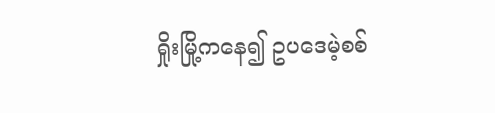ရှိုးမြို့ကနေ၍ ဥပဒေမဲ့စစ်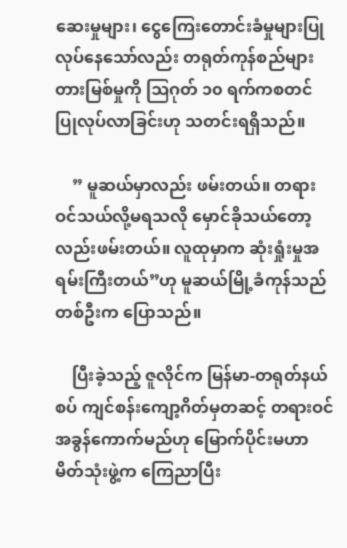ဆေးမှုများ၊ ငွေကြေးတောင်းခံမှုများပြုလုပ်နေသော်လည်း တရုတ်ကုန်စည်များ တားမြစ်မှုကို ဩဂုတ် ၁၀ ရက်ကစတင် ပြုလုပ်လာခြင်းဟု သတင်းရရှိသည်။

    ” မူဆယ်မှာလည်း ဖမ်းတယ်။ တရားဝင်သယ်လို့မရသလို မှောင်ခိုသယ်တော့လည်းဖမ်းတယ်။ လူထုမှာက ဆုံးရှုံးမှုအရမ်းကြီးတယ်”ဟု မူဆယ်မြို့ခံကုန်သည်တစ်ဦးက ပြောသည်။

    ပြီးခဲ့သည့် ဇူလိုင်က မြန်မာ-တရုတ်နယ်စပ် ကျင်စန်းကျော့ဂိတ်မှတဆင့် တရားဝင်အခွန်ကောက်မည်ဟု မြောက်ပိုင်းမဟာမိတ်သုံးဖွဲ့က ကြေညာပြီး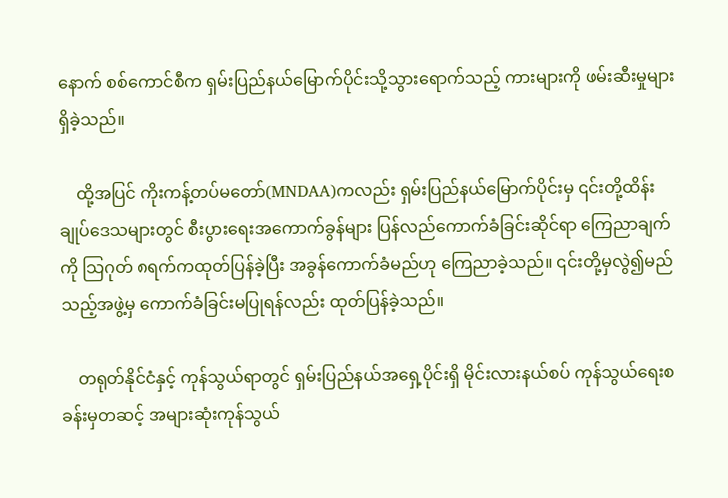နောက် စစ်ကောင်စီက ရှမ်းပြည်နယ်မြောက်ပိုင်းသို့သွားရောက်သည့် ကားများကို ဖမ်းဆီးမှုများရှိခဲ့သည်။

    ထို့အပြင် ကိုးကန့်တပ်မတော်(MNDAA)ကလည်း ရှမ်းပြည်နယ်မြောက်ပိုင်းမှ ၎င်းတို့ထိန်းချုပ်ဒေသများတွင် စီးပွားရေးအကောက်ခွန်များ ပြန်လည်ကောက်ခံခြင်းဆိုင်ရာ ကြေညာချက်ကို သြဂုတ် ၈ရက်ကထုတ်ပြန်ခဲ့ပြီး အခွန်ကောက်ခံမည်ဟု ကြေညာခဲ့သည်။ ၎င်းတို့မှလွဲ၍မည်သည့်အဖွဲ့မှ ကောက်ခံခြင်းမပြုရန်လည်း ထုတ်ပြန်ခဲ့သည်။

    တရုတ်နိုင်ငံနှင့် ကုန်သွယ်ရာတွင် ရှမ်းပြည်နယ်အရှေ့ပိုင်းရှိ မိုင်းလားနယ်စပ် ကုန်သွယ်ရေးစခန်းမှတဆင့် အများဆုံးကုန်သွယ်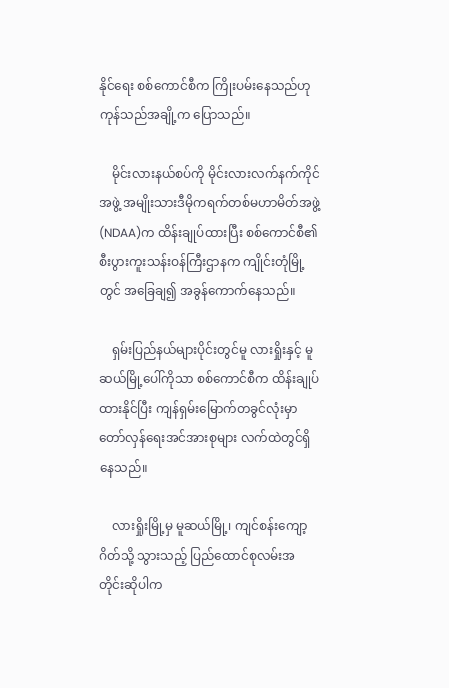နိုင်ရေး စစ်ကောင်စီက ကြိုးပမ်းနေသည်ဟု ကုန်သည်အချို့က ပြောသည်။

    မိုင်းလားနယ်စပ်ကို မိုင်းလားလက်နက်ကိုင်အဖွဲ့ အမျိုးသားဒီမိုကရက်တစ်မဟာမိတ်အဖွဲ့ (NDAA)က ထိန်းချုပ်ထားပြီး စစ်ကောင်စီ၏ စီးပွားကူးသန်းဝန်ကြီးဌာနက ကျိုင်းတုံမြို့တွင် အခြေချ၍ အခွန်ကောက်နေသည်။

    ရှမ်းပြည်နယ်များပိုင်းတွင်မူ လားရှိုးနှင့် မူဆယ်မြို့ပေါ်ကိုသာ စစ်ကောင်စီက ထိန်းချုပ်ထားနိုင်ပြီး ကျန်ရှမ်းမြောက်တခွင်လုံးမှာ တော်လှန်ရေးအင်အားစုများ လက်ထဲတွင်ရှိနေသည်။

    လားရှိုးမြို့မှ မူဆယ်မြို့၊ ကျင်စန်းကျော့ဂိတ်သို့ သွားသည့် ပြည်ထောင်စုလမ်းအတိုင်းဆိုပါက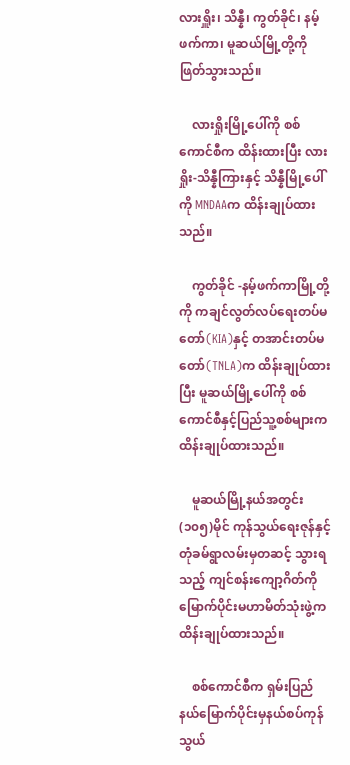လားရှိူး၊ သိန္နီ၊ ကွတ်ခိုင်၊ နမ့်ဖက်ကာ၊ မူဆယ်မြို့တို့ကိုဖြတ်သွားသည်။

    လားရှိုးမြို့ပေါ်ကို စစ်ကောင်စီက ထိန်းထားပြီး လားရှိုး-သိန္နီကြားနှင့် သိန္နီမြို့ပေါ်ကို MNDAAက ထိန်းချုပ်ထားသည်။

    ကွတ်ခိုင် -နမ့်ဖက်ကာမြို့တို့ကို ကချင်လွတ်လပ်ရေးတပ်မတော်(KIA)နှင့် တအာင်းတပ်မတော်(TNLA)က ထိန်းချုပ်ထားပြီး မူဆယ်မြို့ပေါ်ကို စစ်ကောင်စီနှင့်ပြည်သူ့စစ်များက ထိန်းချုပ်ထားသည်။

    မူဆယ်မြို့နယ်အတွင်း (၁၀၅)မိုင် ကုန်သွယ်ရေးဇုန်နှင့် တုံခမ်ရွာလမ်းမှတဆင့် သွားရသည့် ကျင်စန်းကျော့ဂိတ်ကို မြောက်ပိုင်းမဟာမိတ်သုံးဖွဲ့က ထိန်းချုပ်ထားသည်။

    စစ်ကောင်စီက ရှမ်းပြည်နယ်မြောက်ပိုင်းမှနယ်စပ်ကုန်သွယ်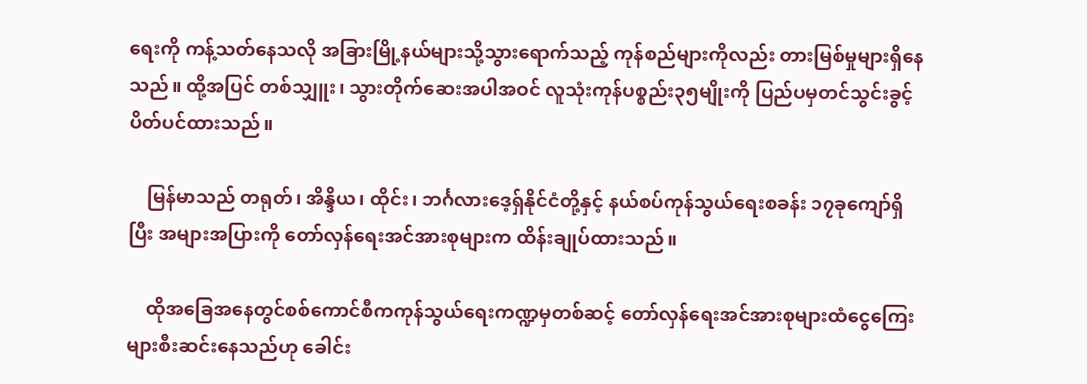ရေးကို ကန့်သတ်နေသလို အခြားမြို့နယ်များသို့သွားရောက်သည့် ကုန်စည်များကိုလည်း တားမြစ်မှုများရှိနေသည်။ ထို့အပြင် တစ်သျှူး၊ သွားတိုက်ဆေးအပါအဝင် လူသုံးကုန်ပစ္စည်း၃၅မျိုးကို ပြည်ပမှတင်သွင်းခွင့် ပိတ်ပင်ထားသည်။

    မြန်မာသည် တရုတ်၊ အိန္ဒိယ၊ ထိုင်း၊ ဘင်္ဂလားဒေ့ရှ်နိုင်ငံတို့နှင့် နယ်စပ်ကုန်သွယ်ရေးစခန်း ၁၇ခုကျော်ရှိပြီး အများအပြားကို တော်လှန်ရေးအင်အားစုများက ထိန်းချုပ်ထားသည်။

    ထိုအခြေအနေတွင်စစ်ကောင်စီကကုန်သွယ်ရေးကဏ္ဍမှတစ်ဆင့် တော်လှန်ရေးအင်အားစုများထံငွေကြေးများစီးဆင်းနေသည်ဟု ခေါင်း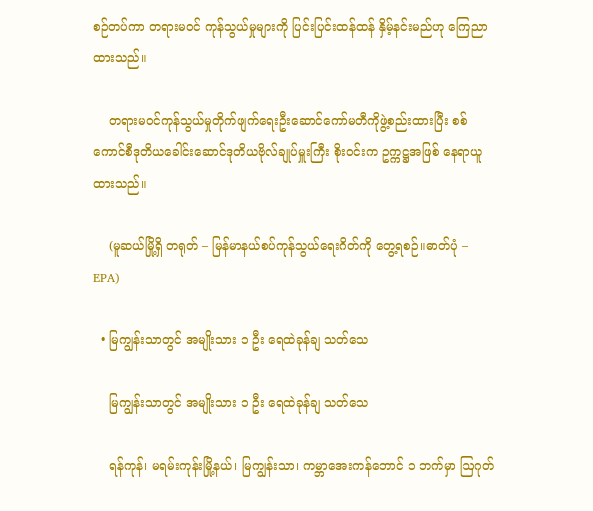စဉ်တပ်ကာ တရားမဝင် ကုန်သွယ်မှုများကို ပြင်းပြင်းထန်ထန် နှိမ့်နင်းမည်ဟု ကြေညာထားသည်။

    တရားမဝင်ကုန်သွယ်မှုတိုက်ဖျက်ရေးဦးဆောင်ကော်မတီကိုဖွဲ့စည်းထားပြီး စစ်ကောင်စီဒုတိယခေါင်းဆောင်ဒုတိယဗိုလ်ချုပ်မှူးကြီး စိုးဝင်းက ဥက္ကဋ္ဌအဖြစ် နေရာယူထားသည်။

    (မူဆယ်မြို့ရှိ တရုတ် – မြန်မာနယ်စပ်ကုန်သွယ်ရေးဂိတ်ကို တွေ့ရစဉ်။ဓာတ်ပုံ – EPA)

  • မြကျွန်းသာတွင် အမျိုးသား ၁ ဦး ရေထဲခုန်ချ သတ်သေ

    မြကျွန်းသာတွင် အမျိုးသား ၁ ဦး ရေထဲခုန်ချ သတ်သေ

    ရန်ကုန်၊ မရမ်းကုန်းမြို့နယ်၊ မြကျွန်းသာ၊ ကမ္ဘာအေးကန်ဘောင် ၁ ဘက်မှာ ဩဂုတ်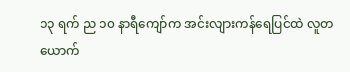၁၃ ရက် ည ၁၀ နာရီကျော်က အင်းလျားကန်ရေပြင်ထဲ လူတယောက်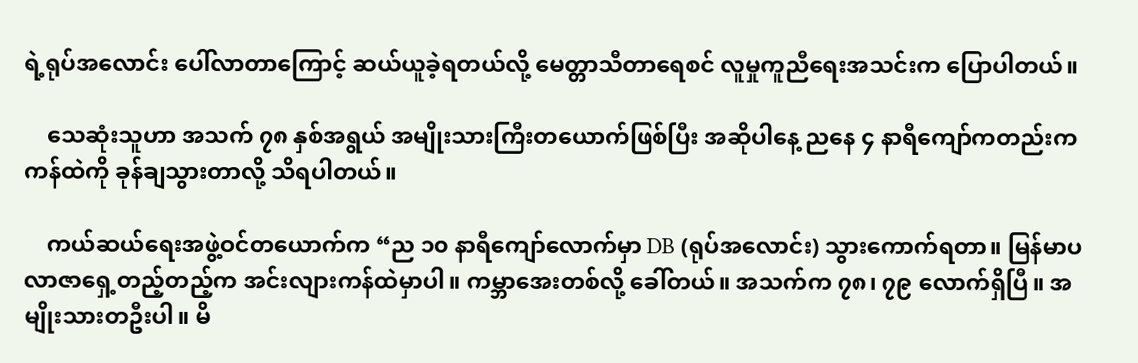ရဲ့ရုပ်အလောင်း ပေါ်လာတာကြောင့် ဆယ်ယူခဲ့ရတယ်လို့ မေတ္တာသီတာရေစင် လူမှုကူညီရေးအသင်းက ပြောပါတယ်။

    သေဆုံးသူဟာ အသက် ၇၈ နှစ်အရွယ် အမျိုးသားကြီးတယောက်ဖြစ်ပြီး အဆိုပါနေ့ ညနေ ၄ နာရီကျော်ကတည်းက ကန်ထဲကို ခုန်ချသွားတာလို့ သိရပါတယ်။

    ကယ်ဆယ်ရေးအဖွဲ့ဝင်တယောက်က “ည ၁၀ နာရီကျော်လောက်မှာ DB (ရုပ်အလောင်း) သွားကောက်ရတာ။ မြန်မာပလာဇာရှေ့တည့်တည့်က အင်းလျားကန်ထဲမှာပါ။ ကမ္ဘာအေးတစ်လို့ ခေါ်တယ်။ အသက်က ၇၈၊ ၇၉ လောက်ရှိပြီ။ အမျိုးသားတဦးပါ။ မိ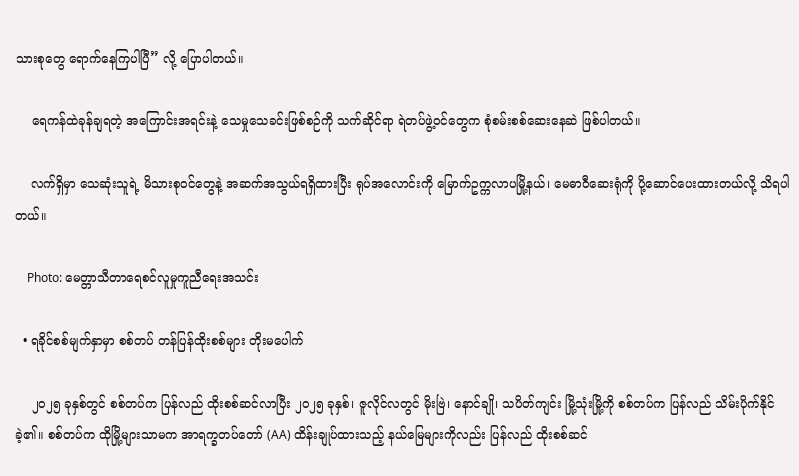သားစုတွေ ရောက်နေကြပါပြီ” လို့ ပြောပါတယ်။

    ရေကန်ထဲခုန်ချရတဲ့ အကြောင်းအရင်းနဲ့ သေမှုသေခင်းဖြစ်စဉ်ကို သက်ဆိုင်ရာ ရဲတပ်ဖွဲ့ဝင်တွေက စုံစမ်းစစ်ဆေးနေဆဲ ဖြစ်ပါတယ်။

    လက်ရှိမှာ သေဆုံးသူရဲ့ မိသားစုဝင်တွေနဲ့ အဆက်အသွယ်ရရှိထားပြီး ရုပ်အလောင်းကို မြောက်ဥက္ကလာပမြို့နယ်၊ မေဓာဝီဆေးရုံကို ပို့ဆောင်ပေးထားတယ်လို့ သိရပါတယ်။

    Photo: မေတ္တာသီတာရေစင်လူမှုကူညီရေးအသင်း

  • ရခိုင်စစ်မျက်နှာမှာ စစ်တပ် တန်ပြန်ထိုးစစ်များ တိုးမပေါက်

    ၂၀၂၅ ခုနှစ်တွင် စစ်တပ်က ပြန်လည် ထိုးစစ်ဆင်လာပြီး ၂၀၂၅ ခုနှစ်၊ ဇူလိုင်လတွင် မိုးဗြဲ၊ နောင်ချို၊ သပိတ်ကျင်း မြို့သုံးမြို့ကို စစ်တပ်က ပြန်လည် သိမ်းပိုက်နိုင်ခဲ့၏။ စစ်တပ်က ထိုမြို့များသာမက အာရက္ခတပ်တော် (AA) ထိန်းချုပ်ထားသည့် နယ်မြေများကိုလည်း ပြန်လည် ထိုးစစ်ဆင်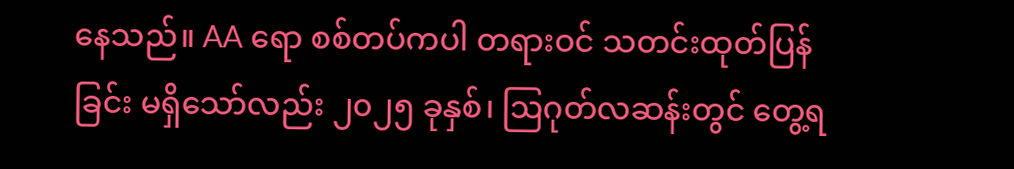နေသည်။ AA ရော စစ်တပ်ကပါ တရားဝင် သတင်းထုတ်ပြန်ခြင်း မရှိသော်လည်း ၂၀၂၅ ခုနှစ်၊ ဩဂုတ်လဆန်းတွင် တွေ့ရ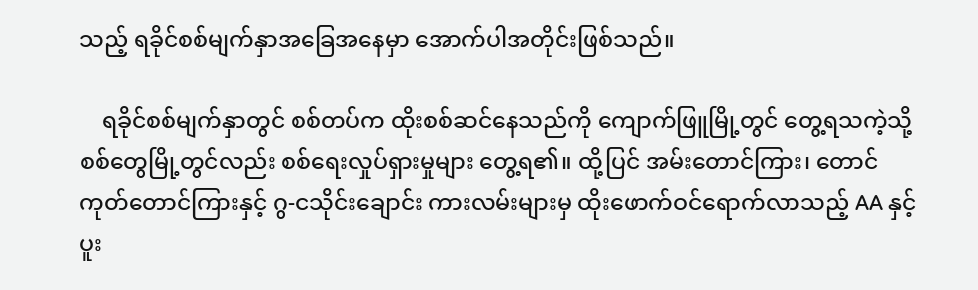သည့် ရခိုင်စစ်မျက်နှာအခြေအနေမှာ အောက်ပါအတိုင်းဖြစ်သည်။

    ရခိုင်စစ်မျက်နှာတွင် စစ်တပ်က ထိုးစစ်ဆင်နေသည်ကို ကျောက်ဖြူမြို့တွင် တွေ့ရသကဲ့သို့ စစ်တွေမြို့တွင်လည်း စစ်ရေးလှုပ်ရှားမှုများ တွေ့ရ၏။ ထို့ပြင် အမ်းတောင်ကြား၊ တောင်ကုတ်တောင်ကြားနှင့် ဂွ-ငသိုင်းချောင်း ကားလမ်းများမှ ထိုးဖောက်ဝင်ရောက်လာသည့် AA နှင့် ပူး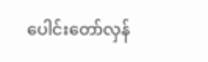ပေါင်းတော်လှန်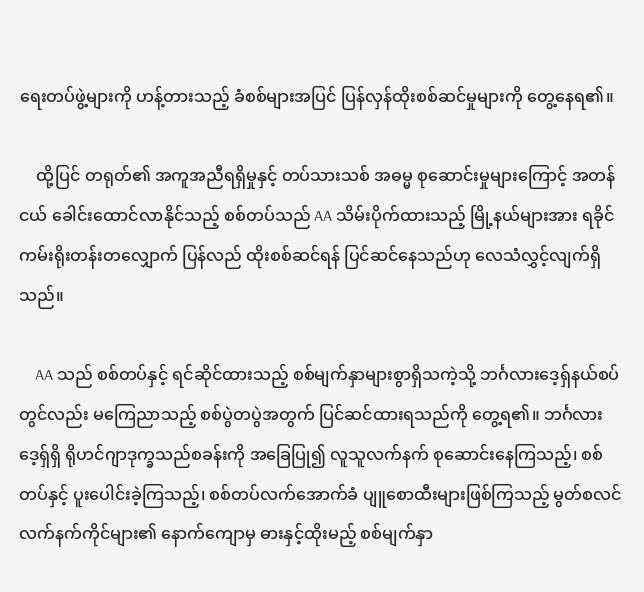ရေးတပ်ဖွဲ့များကို ဟန့်တားသည့် ခံစစ်များအပြင် ပြန်လှန်ထိုးစစ်ဆင်မှုများကို တွေ့နေရ၏။

    ထို့ပြင် တရုတ်၏ အကူအညီရရှိမှုနှင့် တပ်သားသစ် အဓမ္မ စုဆောင်းမှုများကြောင့် အတန်ငယ် ခေါင်းထောင်လာနိုင်သည့် စစ်တပ်သည် AA သိမ်းပိုက်ထားသည့် မြို့နယ်များအား ရခိုင်ကမ်းရိုးတန်းတလျှောက် ပြန်လည် ထိုးစစ်ဆင်ရန် ပြင်ဆင်နေသည်ဟု လေသံလွှင့်လျက်ရှိသည်။

    AA သည် စစ်တပ်နှင့် ရင်ဆိုင်ထားသည့် စစ်မျက်နှာများစွာရှိသကဲ့သို့ ဘင်္ဂလားဒေ့ရှ်နယ်စပ်တွင်လည်း မကြေညာသည့် စစ်ပွဲတပွဲအတွက် ပြင်ဆင်ထားရသည်ကို တွေ့ရ၏။ ဘင်္ဂလားဒေ့ရှ်ရှိ ရိုဟင်ဂျာဒုက္ခသည်စခန်းကို အခြေပြု၍ လူသူလက်နက် စုဆောင်းနေကြသည့်၊ စစ်တပ်နှင့် ပူးပေါင်းခဲ့ကြသည့်၊ စစ်တပ်လက်အောက်ခံ ပျူစောထီးများဖြစ်ကြသည့် မွတ်စလင်လက်နက်ကိုင်များ၏ နောက်ကျောမှ ဓားနှင့်ထိုးမည့် စစ်မျက်နှာ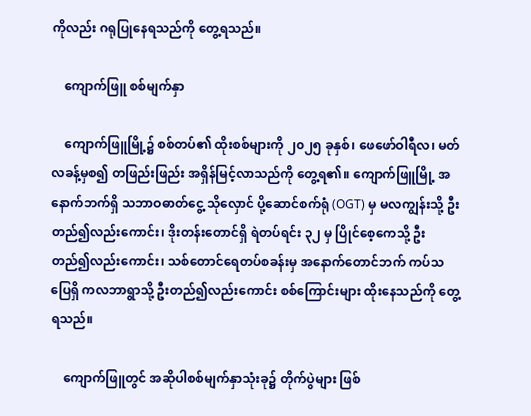ကိုလည်း ဂရုပြုနေရသည်ကို တွေ့ရသည်။

    ကျောက်ဖြူ စစ်မျက်နှာ

    ကျောက်ဖြူမြို့၌ စစ်တပ်၏ ထိုးစစ်များကို ၂၀၂၅ ခုနှစ်၊ ဖေဖော်ဝါရီလ၊ မတ်လခန့်မှစ၍ တဖြည်းဖြည်း အရှိန်မြင့်လာသည်ကို တွေ့ရ၏။ ကျောက်ဖြူမြို့ အနောက်ဘက်ရှိ သဘာဝဓာတ်ငွေ့ သိုလှောင် ပို့ဆောင်စက်ရုံ (OGT) မှ မလကျွန်းသို့ ဦးတည်၍လည်းကောင်း၊ ဒိုးတန်းတောင်ရှိ ရဲတပ်ရင်း ၃၂ မှ ပြိုင်စေ့ကေသို့ ဦးတည်၍လည်းကောင်း၊ သစ်တောင်ရေတပ်စခန်းမှ အနောက်တောင်ဘက် ကပ်သပြေရှိ ကလဘာရွာသို့ ဦးတည်၍လည်းကောင်း စစ်ကြောင်းများ ထိုးနေသည်ကို တွေ့ရသည်။

    ကျောက်ဖြူတွင် အဆိုပါစစ်မျက်နှာသုံးခု၌ တိုက်ပွဲများ ဖြစ်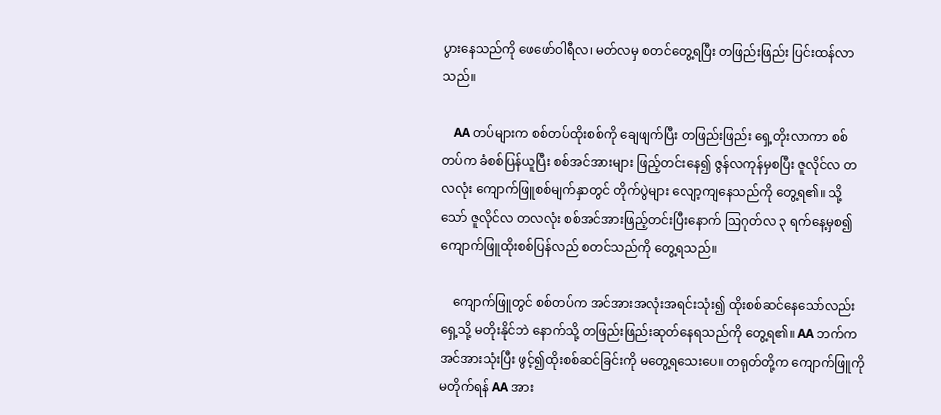ပွားနေသည်ကို ဖေဖော်ဝါရီလ၊ မတ်လမှ စတင်တွေ့ရပြီး တဖြည်းဖြည်း ပြင်းထန်လာသည်။

    AA တပ်များက စစ်တပ်ထိုးစစ်ကို ချေဖျက်ပြီး တဖြည်းဖြည်း ရှေ့တိုးလာကာ စစ်တပ်က ခံစစ်ပြန်ယူပြီး စစ်အင်အားများ ဖြည့်တင်းနေ၍ ဇွန်လကုန်မှစပြီး ဇူလိုင်လ တလလုံး ကျောက်ဖြူစစ်မျက်နှာတွင် တိုက်ပွဲများ လျော့ကျနေသည်ကို တွေ့ရ၏။ သို့သော် ဇူလိုင်လ တလလုံး စစ်အင်အားဖြည့်တင်းပြီးနောက် ဩဂုတ်လ ၃ ရက်နေ့မှစ၍ ကျောက်ဖြူထိုးစစ်ပြန်လည် စတင်သည်ကို တွေ့ရသည်။

    ကျောက်ဖြူတွင် စစ်တပ်က အင်အားအလုံးအရင်းသုံး၍ ထိုးစစ်ဆင်နေသော်လည်း ရှေ့သို့ မတိုးနိုင်ဘဲ နောက်သို့ တဖြည်းဖြည်းဆုတ်နေရသည်ကို တွေ့ရ၏။ AA ဘက်က အင်အားသုံးပြီး ဖွင့်၍ထိုးစစ်ဆင်ခြင်းကို မတွေ့ရသေးပေ။ တရုတ်တို့က ကျောက်ဖြူကို မတိုက်ရန် AA အား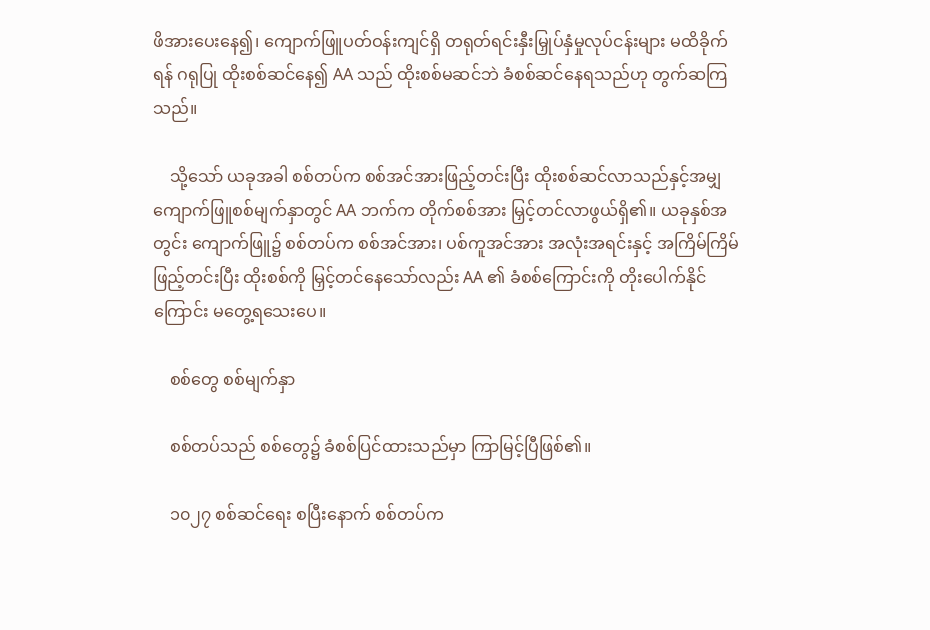ဖိအားပေးနေ၍၊ ကျောက်ဖြူပတ်ဝန်းကျင်ရှိ တရုတ်ရင်းနှီးမြှုပ်နှံမှုလုပ်ငန်းများ မထိခိုက်ရန် ဂရုပြု ထိုးစစ်ဆင်နေ၍ AA သည် ထိုးစစ်မဆင်ဘဲ ခံစစ်ဆင်နေရသည်ဟု တွက်ဆကြသည်။

    သို့သော် ယခုအခါ စစ်တပ်က စစ်အင်အားဖြည့်တင်းပြီး ထိုးစစ်ဆင်လာသည်နှင့်အမျှ ကျောက်ဖြူစစ်မျက်နှာတွင် AA ဘက်က တိုက်စစ်အား မြှင့်တင်လာဖွယ်ရှိ၏။ ယခုနှစ်အတွင်း ကျောက်ဖြူ၌ စစ်တပ်က စစ်အင်အား၊ ပစ်ကူအင်အား အလုံးအရင်းနှင့် အကြိမ်ကြိမ်ဖြည့်တင်းပြီး ထိုးစစ်ကို မြှင့်တင်နေသော်လည်း AA ၏ ခံစစ်ကြောင်းကို တိုးပေါက်နိုင်ကြောင်း မတွေ့ရသေးပေ။

    စစ်တွေ စစ်မျက်နှာ

    စစ်တပ်သည် စစ်တွေ၌ ခံစစ်ပြင်ထားသည်မှာ ကြာမြင့်ပြီဖြစ်၏။

    ၁၀၂၇ စစ်ဆင်ရေး စပြီးနောက် စစ်တပ်က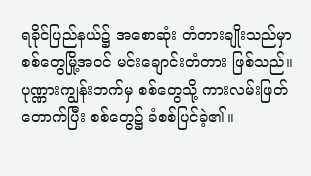ရခိုင်ပြည်နယ်၌ အစောဆုံး တံတားချိုးသည်မှာ စစ်တွေမြို့အဝင် မင်းချောင်းတံတား ဖြစ်သည်။ ပုဏ္ဏားကျွန်းဘက်မှ စစ်တွေသို့ ကားလမ်းဖြတ်တောက်ပြီး စစ်တွေ၌ ခံစစ်ပြင်ခဲ့၏။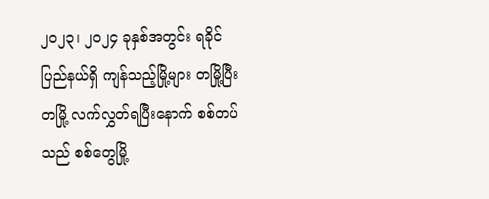၂၀၂၃၊ ၂၀၂၄ ခုနှစ်အတွင်း ရခိုင်ပြည်နယ်ရှိ ကျန်သည့်မြို့များ တမြို့ပြီးတမြို့ လက်လွှတ်ရပြီးနောက် စစ်တပ်သည် စစ်တွေမြို့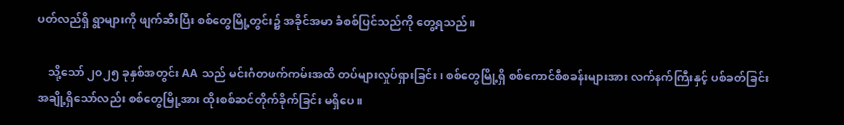ပတ်လည်ရှိ ရွာများကို ဖျက်ဆီးပြီး စစ်တွေမြို့တွင်း၌ အခိုင်အမာ ခံစစ်ပြင်သည်ကို တွေ့ရသည်။

    သို့သော် ၂၀၂၅ ခုနှစ်အတွင်း AA သည် မင်းဂံတဖက်ကမ်းအထိ တပ်များလှုပ်ရှားခြင်း၊ စစ်တွေမြို့ရှိ စစ်ကောင်စီစခန်းများအား လက်နက်ကြီးနှင့် ပစ်ခတ်ခြင်းအချို့ရှိသော်လည်း စစ်တွေမြို့အား ထိုးစစ်ဆင်တိုက်ခိုက်ခြင်း မရှိပေ။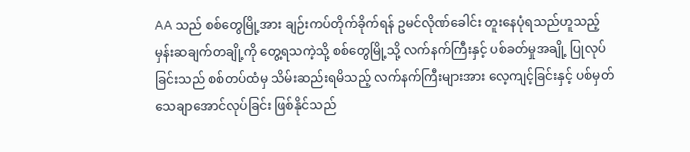AA သည် စစ်တွေမြို့အား ချဉ်းကပ်တိုက်ခိုက်ရန် ဥမင်လိုဏ်ခေါင်း တူးနေပုံရသည်ဟူသည့် မှန်းဆချက်တချို့ကို တွေ့ရသကဲ့သို့ စစ်တွေမြို့သို့ လက်နက်ကြီးနှင့် ပစ်ခတ်မှုအချို့ ပြုလုပ်ခြင်းသည် စစ်တပ်ထံမှ သိမ်းဆည်းရမိသည့် လက်နက်ကြီးများအား လေ့ကျင့်ခြင်းနှင့် ပစ်မှတ် သေချာအောင်လုပ်ခြင်း ဖြစ်နိုင်သည်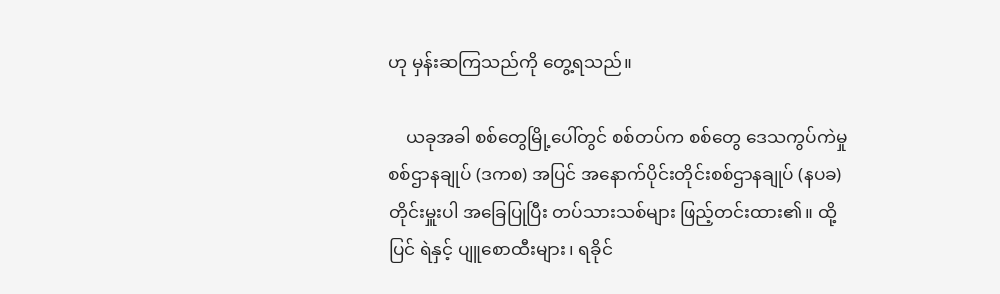ဟု မှန်းဆကြသည်ကို တွေ့ရသည်။

    ယခုအခါ စစ်တွေမြို့ပေါ်တွင် စစ်တပ်က စစ်တွေ ဒေသကွပ်ကဲမှုစစ်ဌာနချုပ် (ဒကစ) အပြင် အနောက်ပိုင်းတိုင်းစစ်ဌာနချုပ် (နပခ) တိုင်းမှူးပါ အခြေပြုပြီး တပ်သားသစ်များ ဖြည့်တင်းထား၏။ ထို့ပြင် ရဲနှင့် ပျူစောထီးများ၊ ရခိုင်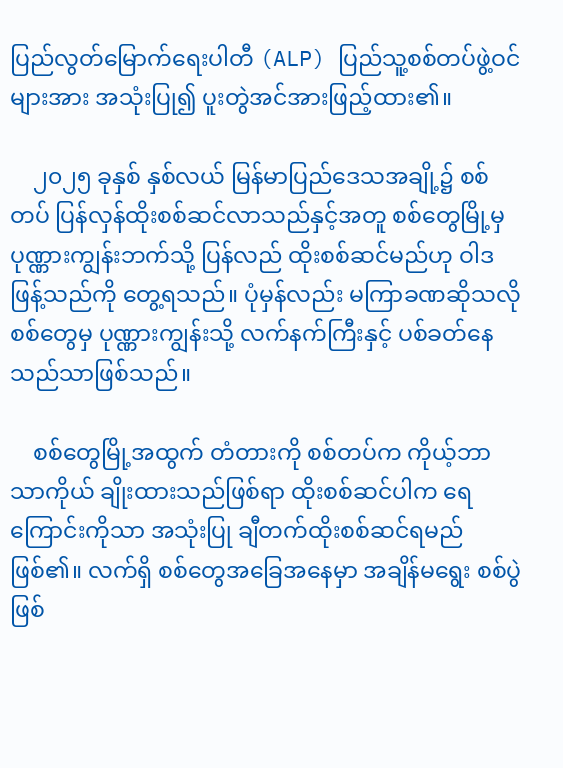ပြည်လွတ်မြောက်ရေးပါတီ (ALP) ပြည်သူ့စစ်တပ်ဖွဲ့ဝင်များအား အသုံးပြု၍ ပူးတွဲအင်အားဖြည့်ထား၏။

    ၂၀၂၅ ခုနှစ် နှစ်လယ် မြန်မာပြည်ဒေသအချို့၌ စစ်တပ် ပြန်လှန်ထိုးစစ်ဆင်လာသည်နှင့်အတူ စစ်တွေမြို့မှ ပုဏ္ဏားကျွန်းဘက်သို့ ပြန်လည် ထိုးစစ်ဆင်မည်ဟု ဝါဒဖြန့်သည်ကို တွေ့ရသည်။ ပုံမှန်လည်း မကြာခဏဆိုသလို စစ်တွေမှ ပုဏ္ဏားကျွန်းသို့ လက်နက်ကြီးနှင့် ပစ်ခတ်နေသည်သာဖြစ်သည်။

    စစ်တွေမြို့အထွက် တံတားကို စစ်တပ်က ကိုယ့်ဘာသာကိုယ် ချိုးထားသည်ဖြစ်ရာ ထိုးစစ်ဆင်ပါက ရေကြောင်းကိုသာ အသုံးပြု ချီတက်ထိုးစစ်ဆင်ရမည်ဖြစ်၏။ လက်ရှိ စစ်တွေအခြေအနေမှာ အချိန်မရွေး စစ်ပွဲဖြစ်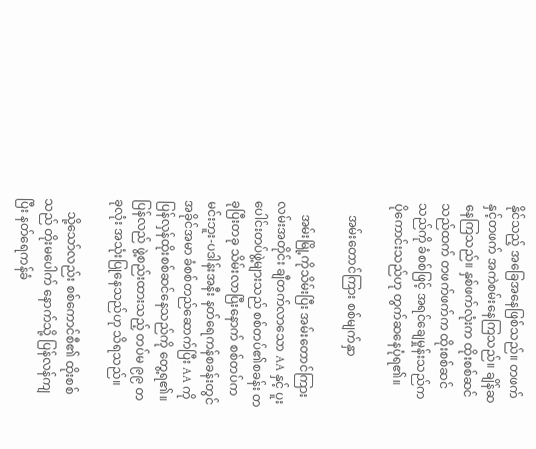နိုင်သည့် အခြေအနေဖြစ်သည်။ တဖက်နှင့်တဖက် အကဲစမ်းနေကြသည်။ ချိန်ဆနေကြသည်။ နှစ်ဖက်လုံးက ထိုးစစ်ဆင်သည်ထက် တဖက်ဖက်က ထိုးစစ်ဆင်သည်ကို ခံစစ်ဖြင့် အရင်ချေမှုန်းသည်က ပိုကောင်းသည်ဟု တွက်ဆနေပုံရ၏။

    အမ်းတောင်ကြား စစ်မျက်နှာ

    အမ်းမြို့ကိုသိမ်းပြီး အမ်းတောင်ကြားလမ်းအတိုင်း ချီတက်လာသော AA နှင့် ပူးပေါင်းတပ်ဖွဲ့များသည် စစ်တပ်၏စခန်း တခုပြီးတခု သိမ်းလာပြီးနောက် စစ်တပ်က မင်းဘူး-ပဒါန်းအနီး နတ်ရေကန်စခန်းတွင် အခိုင်အမာ ခံစစ်တည်ဆောက်ပြီး AA ကို ပြန်လှန်ထိုးစစ်ဆင်နေသည်ကို တွေ့ရ၏။ ပြန်လည် ဖွဲ့စည်းထားသည့် တပ်မ ၉၉ တခုလုံး အသုံးပြုနေသည်ဟု သိရသည်။

    သို့သော်လည်း စစ်ကောင်စီ၏ ထိုးစစ်သည် တိုးမပေါက် နောက်သို့ ပြန်လန်ကျပြီး နတ်ရေကန်ခံ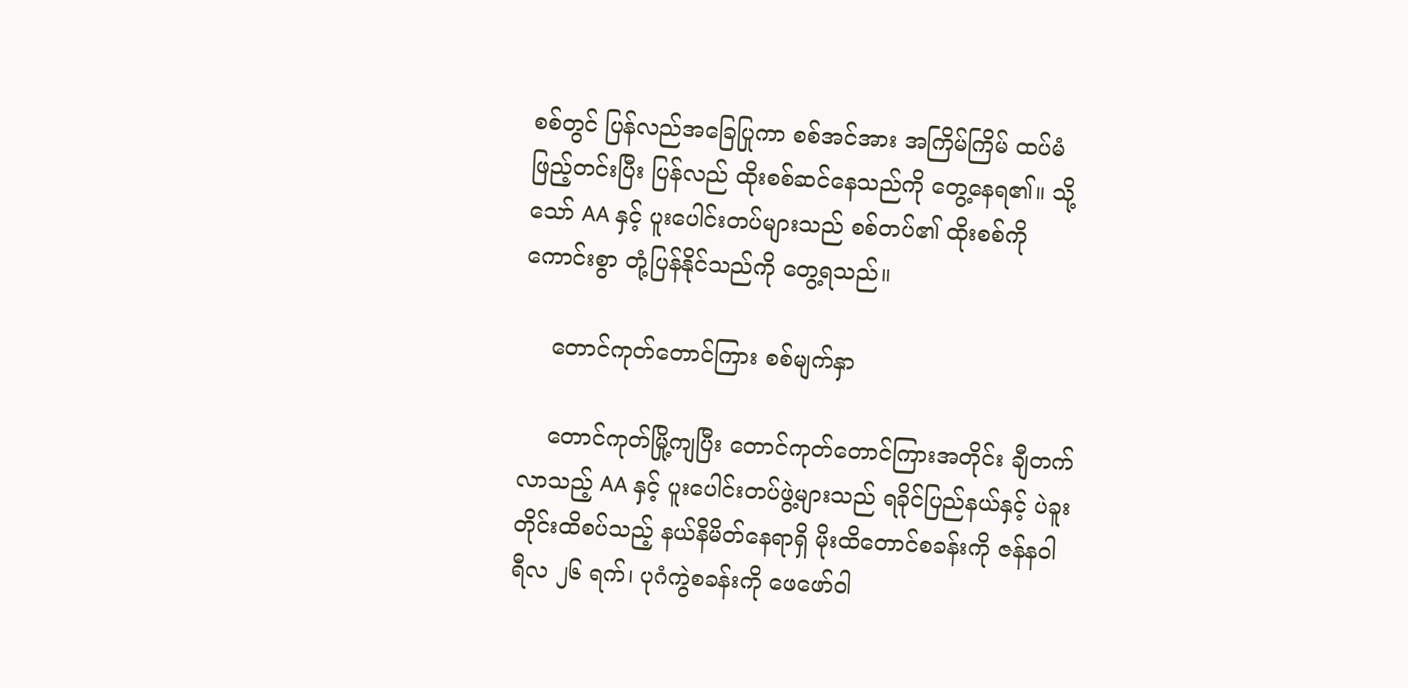စစ်တွင် ပြန်လည်အခြေပြုကာ စစ်အင်အား အကြိမ်ကြိမ် ထပ်မံဖြည့်တင်းပြီး ပြန်လည် ထိုးစစ်ဆင်နေသည်ကို တွေ့နေရ၏။ သို့သော် AA နှင့် ပူးပေါင်းတပ်များသည် စစ်တပ်၏ ထိုးစစ်ကို ကောင်းစွာ တုံ့ပြန်နိုင်သည်ကို တွေ့ရသည်။

    တောင်ကုတ်တောင်ကြား စစ်မျက်နှာ

    တောင်ကုတ်မြို့ကျပြီး တောင်ကုတ်တောင်ကြားအတိုင်း ချီတက်လာသည့် AA နှင့် ပူးပေါင်းတပ်ဖွဲ့များသည် ရခိုင်ပြည်နယ်နှင့် ပဲခူးတိုင်းထိစပ်သည့် နယ်နိမိတ်နေရာရှိ မိုးထိတောင်စခန်းကို ဇန်နဝါရီလ ၂၆ ရက်၊ ပုဂံကွဲစခန်းကို ဖေဖော်ဝါ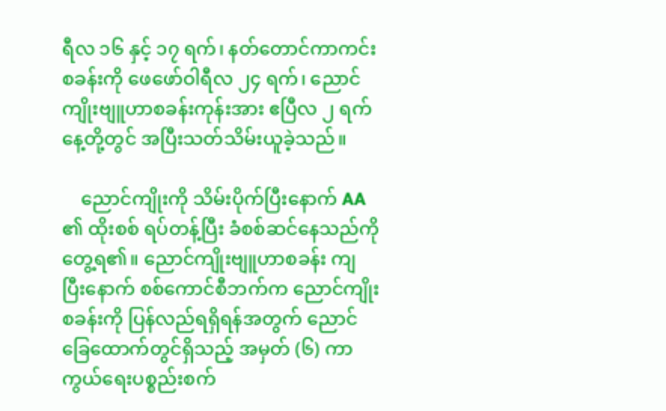ရီလ ၁၆ နှင့် ၁၇ ရက်၊ နတ်တောင်ကာကင်းစခန်းကို ဖေဖော်ဝါရီလ ၂၄ ရက်၊ ညောင်ကျိုးဗျူဟာစခန်းကုန်းအား ဧပြီလ ၂ ရက်နေ့တို့တွင် အပြီးသတ်သိမ်းယူခဲ့သည်။

    ညောင်ကျိုးကို သိမ်းပိုက်ပြီးနောက် AA ၏ ထိုးစစ် ရပ်တန့်ပြီး ခံစစ်ဆင်‌နေသည်ကို တွေ့ရ၏။ ညောင်ကျိုးဗျူဟာစခန်း ကျပြီး‌နောက် စစ်ကောင်စီဘက်က ညောင်ကျိုးစခန်းကို ပြန်လည်ရရှိရန်အတွက် ညောင်ခြေထောက်တွင်ရှိသည့် အမှတ် (၆) ကာကွယ်ရေးပစ္စည်းစက်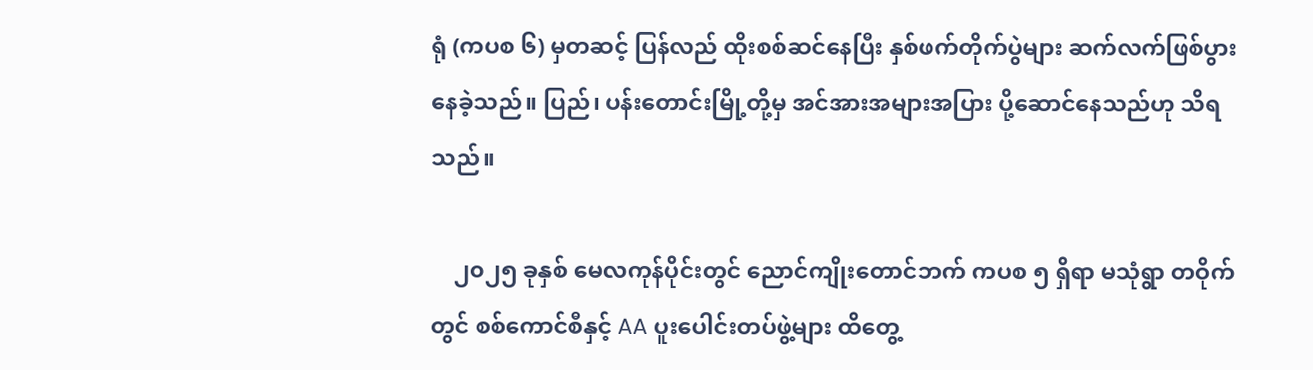ရုံ (ကပစ ၆) မှတဆင့် ပြန်လည် ထိုးစစ်ဆင်‌နေပြီး နှစ်ဖက်တိုက်ပွဲများ ဆက်လက်ဖြစ်ပွားနေခဲ့သည်။ ပြည်၊ ပန်းတောင်းမြို့တို့မှ အင်အားအများအပြား ပို့ဆောင်နေသည်ဟု သိရသည်။

    ၂၀၂၅ ခုနှစ် မေလကုန်ပိုင်းတွင် ညောင်ကျိုးတောင်ဘက် ကပစ ၅ ရှိရာ မသုံရွာ တဝိုက်တွင် စစ်ကောင်စီနှင့် AA ပူးပေါင်းတပ်ဖွဲ့များ ထိတွေ့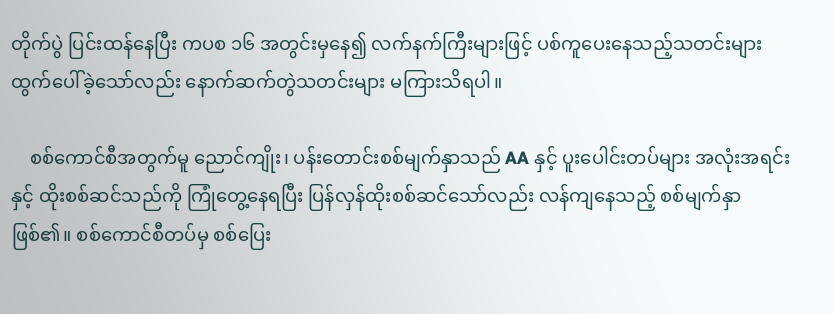တိုက်ပွဲ ပြင်းထန်နေပြီး ကပစ ၁၆ အတွင်းမှနေ၍ လက်နက်ကြီးများဖြင့် ပစ်ကူပေးနေသည့်သတင်းများ ထွက်ပေါ်ခဲ့သော်လည်း နောက်ဆက်တွဲသတင်းများ မကြားသိရပါ။

    စစ်ကောင်စီအတွက်မူ ညောင်ကျိုး၊ ပန်းတောင်းစစ်မျက်နှာသည် AA နှင့် ပူးပေါင်းတပ်များ အလုံးအရင်းနှင့် ထိုးစစ်ဆင်သည်ကို ကြုံတွေ့နေရပြီး ပြန်လှန်ထိုးစစ်ဆင်သော်လည်း လန်ကျနေသည့် စစ်မျက်နှာဖြစ်၏။ စစ်ကောင်စီတပ်မှ စစ်ပြေး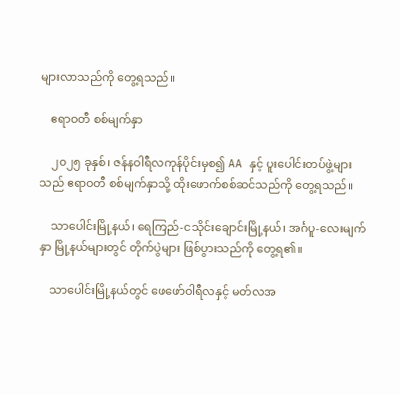များလာသည်ကို တွေ့ရသည်။

    ဧရာဝတီ စစ်မျက်နှာ

    ၂၀၂၅ ခုနှစ်၊ ဇန်နဝါရီလကုန်ပိုင်းမှစ၍ AA နှင့် ပူးပေါင်းတပ်ဖွဲ့များသည် ဧရာဝတီ စစ်မျက်နှာသို့ ထိုးဖောက်စစ်ဆင်သည်ကို တွေ့ရသည်။

    သာပေါင်းမြို့နယ်‌၊ ရေကြည်-ငသိုင်းချောင်းမြို့နယ်၊ အင်္ဂပူ-လေးမျက်နှာ မြို့နယ်များတွင် တိုက်ပွဲများ ဖြစ်ပွားသည်ကို တွေ့ရ၏။

    သာပေါင်းမြို့နယ်တွင် ဖေဖော်ဝါရီလနှင့် မတ်လအ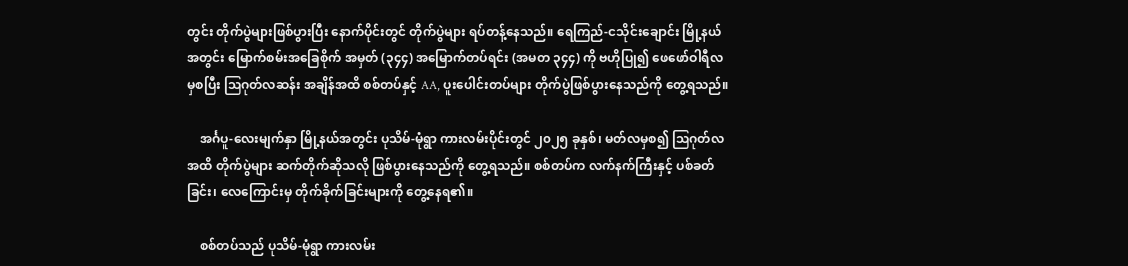တွင်း တိုက်ပွဲများဖြစ်ပွားပြီး နောက်ပိုင်းတွင် တိုက်ပွဲများ ရပ်တန့်နေသည်။ ရေကြည်-ငသိုင်းချောင်း မြို့နယ်အတွင်း မြောက်စမ်းအ‌ခြေစိုက် အမှတ် (၃၄၄) အမြောက်တပ်ရင်း (အမတ ၃၄၄) ကို ဗဟိုပြု၍ ‌ဖေဖော်ဝါရီလမှစပြီး ဩဂုတ်လဆန်း အချိန်အထိ စစ်တပ်နှင့် AA, ပူးပေါင်းတပ်များ တိုက်ပွဲဖြစ်ပွားနေသည်ကို တွေ့ရသည်။

    အင်္ဂပူ-လေးမျက်နှာ မြို့နယ်အတွင်း ပုသိမ်-မုံရွာ ကားလမ်းပိုင်းတွင် ၂၀၂၅ ခုနှစ်၊ မတ်လမှစ၍ ဩဂုတ်လအထိ တိုက်ပွဲများ ဆက်တိုက်ဆိုသလို ဖြစ်ပွားနေသည်ကို တွေ့ရသည်။ စစ်တပ်က လက်နက်ကြီးနှင့် ပစ်ခတ်ခြင်း‌၊ လေကြောင်းမှ တိုက်ခိုက်ခြင်းများကို တွေ့နေရ၏။

    စစ်တပ်သည် ပုသိမ်-မုံရွာ ကားလမ်း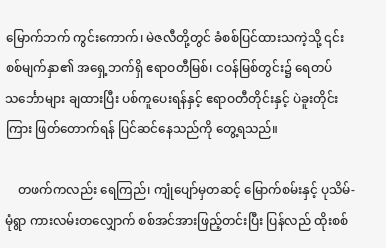မြောက်ဘက် ကွင်းကောက်၊ မဲဇလီတို့တွင် ခံစစ်ပြင်ထားသကဲ့သို့ ၎င်းစစ်မျက်နှာ၏ အရှေ့ဘက်ရှိ ဧရာဝတီမြစ်၊ ငဝန်မြစ်တွင်း၌ ရေတပ်သင်္ဘောများ ချထားပြီး ပစ်ကူပေးရန်နှင့် ဧရာဝတီတိုင်းနှင့် ပဲခူးတိုင်းကြား ဖြတ်တောက်ရန် ပြင်ဆင်နေသည်ကို တွေ့ရသည်။

    တဖက်ကလည်း ရေကြည်၊ ကျုံ‌ပျော်မှတဆင့် မြောက်စမ်းနှင့် ပုသိမ်- မုံရွာ ကားလမ်းတလျှောက် စစ်အင်အားဖြည့်တင်းပြီး ပြန်လည် ထိုးစစ်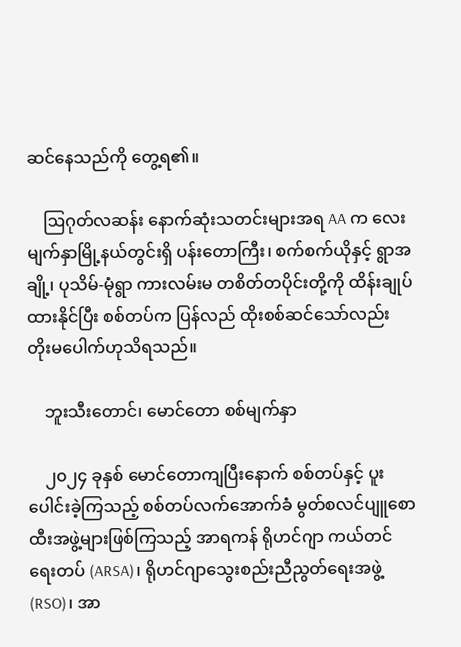ဆင်နေသည်ကို တွေ့ရ၏။

    ဩဂုတ်လဆန်း နောက်ဆုံးသတင်းများအရ AA က လေးမျက်နှာမြို့နယ်တွင်းရှိ ပန်းတောကြီး၊ စက်စက်ယိုနှင့် ရွာအချို့၊ ပုသိမ်-မုံရွာ ကားလမ်းမ တစိတ်တပိုင်းတို့ကို ထိန်းချုပ်ထားနိုင်ပြီး စစ်တပ်က ပြန်လည် ထိုးစစ်ဆင်သော်လည်း တိုးမပေါက်ဟုသိရသည်။

    ဘူးသီးတောင်၊ မောင်တော စစ်မျက်နှာ

    ၂၀၂၄ ခုနှစ် မောင်တောကျပြီးနောက် စစ်တပ်နှင့် ပူးပေါင်းခဲ့ကြသည့် စစ်တပ်လက်အောက်ခံ မွတ်စလင်ပျူစောထီးအဖွဲ့များဖြစ်ကြသည့် အာရကန် ရိုဟင်ဂျာ ကယ်တင်ရေးတပ် (ARSA)၊ ရိုဟင်ဂျာသွေးစည်းညီညွတ်ရေးအဖွဲ့(RSO)၊ အာ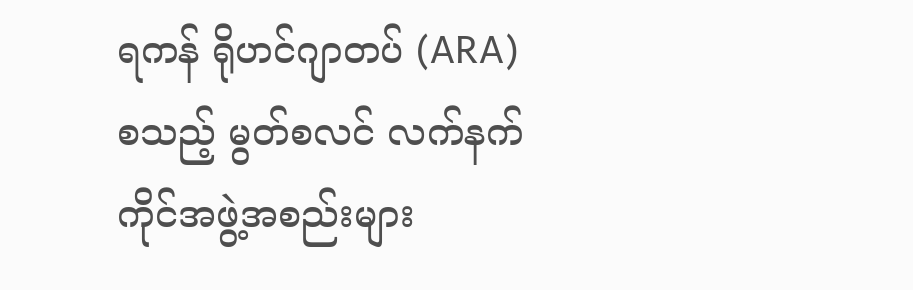ရကန် ရိုဟင်ဂျာတပ် (ARA) စသည့် မွတ်စလင် လက်နက်ကိုင်အဖွဲ့အစည်းများ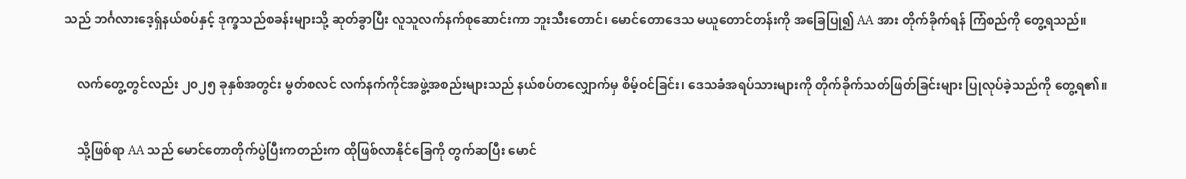သည် ဘင်္ဂလားဒေ့ရှ်နယ်စပ်နှင့် ဒုက္ခသည်စခန်းများသို့ ဆုတ်ခွာပြီး လူသူလက်နက်စုဆောင်းကာ ဘူးသီးတောင်၊ မောင်တောဒေသ မယူတောင်တန်းကို အခြေပြု၍ AA အား တိုက်ခိုက်ရန် ကြံစည်ကို တွေ့ရသည်။

    လက်တွေ့တွင်လည်း ၂၀၂၅ ခုနှစ်အတွင်း မွတ်စလင် လက်နက်ကိုင်အဖွဲ့အစည်းများသည် နယ်စပ်တလျှောက်မှ စိမ့်ဝင်ခြင်း၊ ဒေသခံအရပ်သားများကို တိုက်ခိုက်သတ်ဖြတ်ခြင်းများ ပြုလုပ်ခဲ့သည်ကို တွေ့ရ၏။

    သို့ဖြစ်ရာ AA သည် မောင်တောတိုက်ပွဲပြီးကတည်းက ထိုဖြစ်လာနိုင်ခြေကို တွက်ဆပြီး မောင်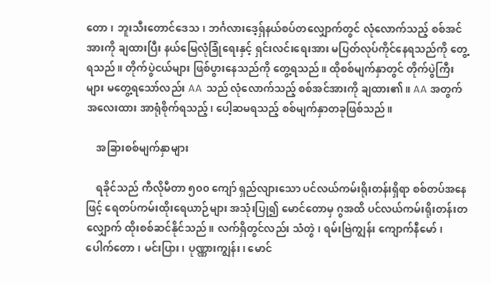တော၊ ဘူးသီးတောင်ဒေသ၊ ဘင်္ဂလားဒေ့ရှ်နယ်စပ်တလျှောက်တွင် လုံလောက်သည့် စစ်အင်အားကို ချထားပြီး နယ်မြေလုံခြုံရေးနှင့် ရှင်းလင်းရေးအား မပြတ်လုပ်ကိုင်နေရသည်ကို တွေ့ရသည်။ တိုက်ပွဲငယ်များ ဖြစ်ပွားနေသည်ကို တွေ့ရသည်။ ထိုစစ်မျက်နှာတွင် တိုက်ပွဲကြီးများ မတွေ့ရသော်လည်း AA သည် လုံလောက်သည့် စစ်အင်အားကို ချထား၏။ AA အတွက် အလေးထား အာရုံစိုက်ရသည့်၊ ပေါ့ဆမရသည့် စစ်မျက်နှာတခုဖြစ်သည်။

    အခြားစစ်မျက်နှာများ

    ရခိုင်သည် ကီလိုမီတာ ၅၀၀ ကျော် ရှည်လျားသော ပင်လယ်ကမ်းရိုးတန်းရှိရာ စစ်တပ်အနေဖြင့် ရေတပ်ကမ်းထိုးရေယာဉ်များ အသုံးပြု၍ မောင်တောမှ ဂွအထိ ပင်လယ်ကမ်းရိုးတန်းတလျှောက် ထိုးစစ်ဆင်နိုင်သည်။ လက်ရှိတွင်လည်း သံတွဲ၊ ရမ်းဗြဲကျွန်း ကျောက်နီမော်၊ ပေါက်တော၊ မင်းပြား၊ ပုဏ္ဏားကျွန်း၊ မောင်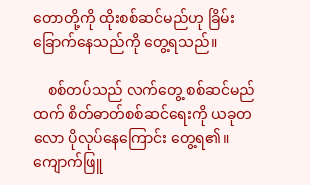တောတို့ကို ထိုးစစ်ဆင်မည်ဟု ခြိမ်းခြောက်နေသည်ကို တွေ့ရသည်။

    စစ်တပ်သည် လက်တွေ့ စစ်ဆင်မည်ထက် စိတ်ဓာတ်စစ်ဆင်ရေးကို ယခုတလော ပိုလုပ်နေကြောင်း တွေ့ရ၏။ ကျောက်ဖြူ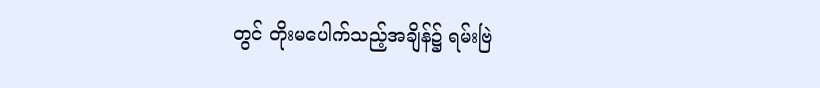တွင် တိုးမပေါက်သည့်အချိန်၌ ရမ်းဗြဲ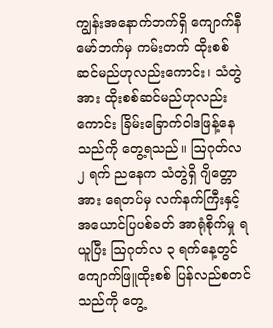ကျွန်းအနောက်ဘက်ရှိ ကျောက်နီမော်ဘက်မှ ကမ်းတက် ထိုးစစ်ဆင်မည်ဟုလည်းကောင်း၊ သံတွဲအား ထိုးစစ်ဆင်မည်ဟုလည်းကောင်း ခြိမ်းခြောက်ဝါဒဖြန့်နေသည်ကို တွေ့ရသည်။ ဩဂုတ်လ ၂ ရက် ညနေက သံတွဲရှိ ဂျိတ္တောအား ရေတပ်မှ လက်နက်ကြီးနှင့် အယောင်ပြပစ်ခတ် အာရုံစိုက်မှု ရယူပြီး ဩဂုတ်လ ၃ ရက်နေ့တွင် ကျောက်ဖြူထိုးစစ် ပြန်လည်စတင်သည်ကို တွေ့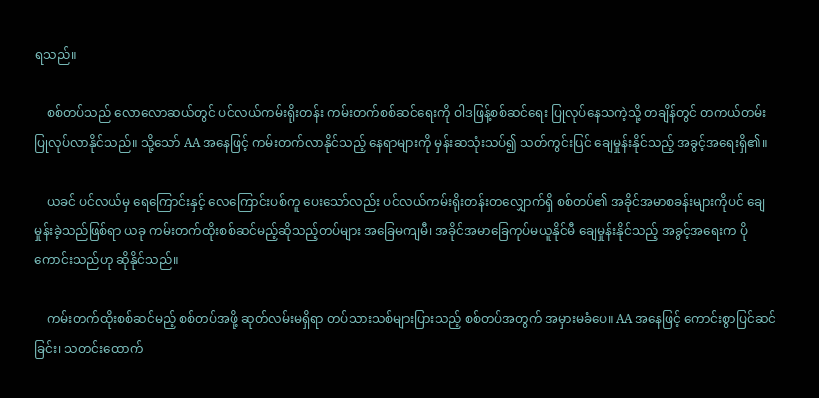ရသည်။

    စစ်တပ်သည် လောလောဆယ်တွင် ပင်လယ်ကမ်းရိုးတန်း ကမ်းတက်စစ်ဆင်ရေးကို ဝါဒဖြန့်စစ်ဆင်ရေး ပြုလုပ်နေသကဲ့သို့ တချိန်တွင် တကယ်တမ်း ပြုလုပ်လာနိုင်သည်။ သို့သော် AA အနေဖြင့် ကမ်းတက်လာနိုင်သည့် နေရာများကို ‌‌မှန်းဆသုံးသပ်၍ သတ်ကွင်းပြင် ချေမှုန်းနိုင်သည့် အခွင့်အရေးရှိ၏။

    ယခင် ပင်လယ်မှ ရေကြောင်းနှင့် လေကြောင်းပစ်ကူ ပေးသော်လည်း ပင်လယ်ကမ်းရိုးတန်းတလျှောက်ရှိ စစ်တပ်၏ အခိုင်အမာစခန်းများကိုပင် ချေမှုန်းခဲ့သည်ဖြစ်ရာ ယခု ကမ်းတက်ထိုးစစ်ဆင်မည့်ဆိုသည့်တပ်များ အခြေမကျမီ၊ အခိုင်အမာခြေကုပ်မယူနိုင်မီ ချေမှုန်းနိုင်သည့် အခွင့်အရေးက ပိုကောင်းသည်ဟု ဆိုနိုင်သည်။

    ကမ်းတက်ထိုးစစ်ဆင်မည့် စစ်တပ်အဖို့ ဆုတ်လမ်းမရှိရာ တပ်သားသစ်များပြားသည့် စစ်တပ်အတွက် အမှားမခံပေ။ AA အနေဖြင့် ကောင်းစွာပြင်ဆင်ခြင်း၊ သတင်းထောက်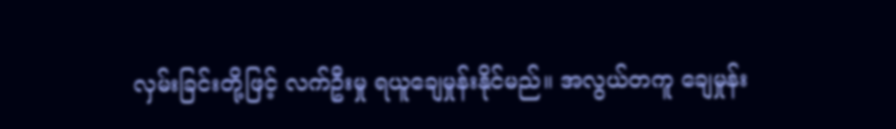လှမ်းခြင်းတို့ဖြင့် လက်ဦးမှု ရယူချေမှုန်းနိုင်မည်။ အလွယ်တကူ ချေမှုန်း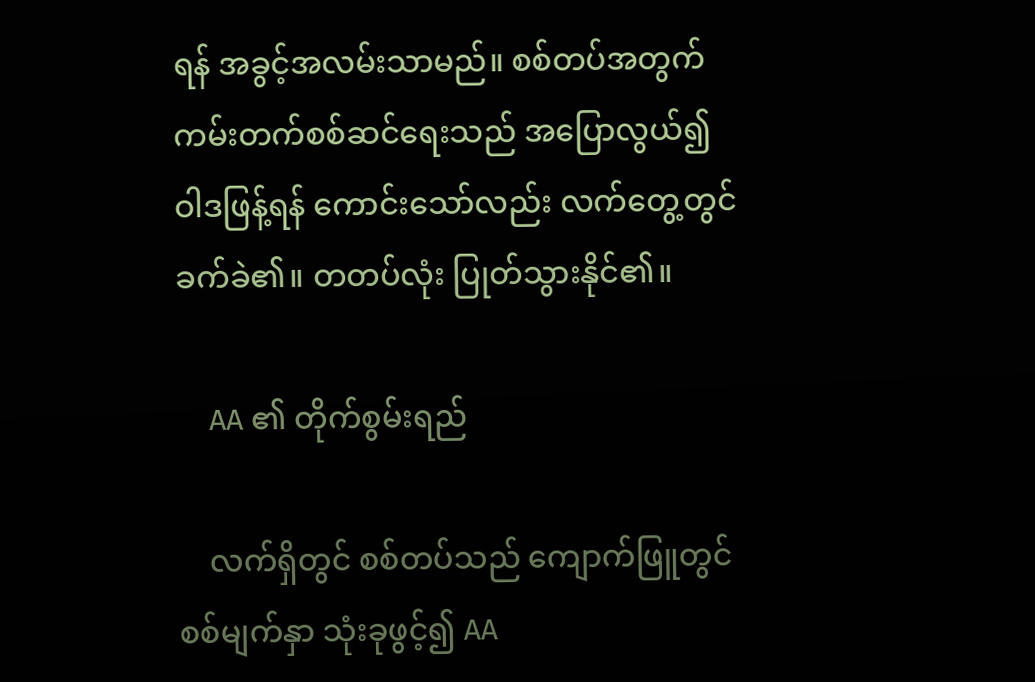ရန် အခွင့်အလမ်းသာမည်။ စစ်တပ်အတွက် ကမ်းတက်စစ်ဆင်ရေးသည် အပြောလွယ်၍ ဝါဒဖြန့်ရန် ကောင်းသော်လည်း လက်တွေ့တွင် ခက်ခဲ၏။ တတပ်လုံး ပြုတ်သွားနိုင်၏။

    AA ၏ တိုက်စွမ်းရည်

    လက်ရှိတွင် စစ်တပ်သည် ကျောက်ဖြူတွင် စစ်မျက်နှာ သုံးခုဖွင့်၍ AA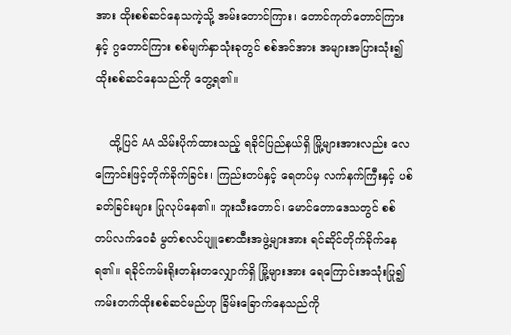အား ထိုးစစ်ဆင်နေသကဲ့သို့ အမ်းတောင်ကြား၊ တောင်ကုတ်တောင်ကြားနှင့် ဂွတောင်ကြား စစ်မျက်နှာသုံးခုတွင် စစ်အင်အား အများအပြားသုံး၍ ထိုးစစ်ဆင်နေသည်ကို တွေ့ရ၏။

    ထို့ပြင် AA သိမ်းပိုက်ထားသည့် ရခိုင်ပြည်နယ်ရှိ မြို့များအားလည်း လေကြောင်းဖြင့်တိုက်ခိုက်ခြင်း၊ ကြည်းတပ်နှင့် ရေတပ်မှ လက်နက်ကြီးနှင့် ပစ်ခတ်ခြင်းများ ပြုလုပ်နေ၏။ ဘူးသီးတောင်၊ မောင်တောဒေသတွင် စစ်တပ်လက်ဝေခံ မွတ်စလင်ပျူစောထီးအဖွဲ့များအား ရင်ဆိုင်တိုက်ခိုက်နေရ၏။ ရခိုင်ကမ်းရိုးတန်းတလျှောက်ရှိ မြို့များအား ရေကြောင်းအသုံးပြု၍ ကမ်းတက်ထိုးစစ်ဆင်မည်ဟု ခြိမ်းခြောက်နေသည်ကို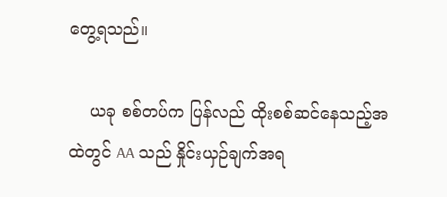တွေ့ရသည်။

    ယခု စစ်တပ်က ပြန်လည် ထိုးစစ်ဆင်‌နေသည့်အထဲတွင် AA သည် နှိုင်းယှဉ်ချက်အရ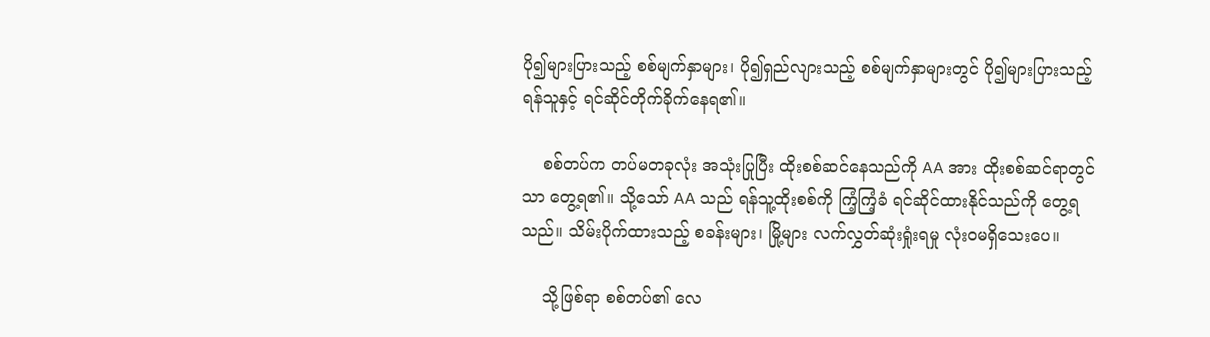ပို၍များပြားသည့် စစ်မျက်နှာများ၊ ပို၍ရှည်လျားသည့် စစ်မျက်နှာများတွင် ပို၍များပြားသည့် ရန်သူနှင့် ရင်ဆိုင်တိုက်ခိုက်နေရ၏။

    စစ်တပ်က တပ်မတခုလုံး အသုံးပြုပြီး ထိုးစစ်ဆင်နေသည်ကို AA အား ထိုးစစ်ဆင်ရာတွင်သာ တွေ့ရ၏။ သို့သော် AA သည် ရန်သူ့ထိုးစစ်ကို ကြံ့ကြံ့ခံ ရင်ဆိုင်ထားနိုင်သည်ကို တွေ့ရသည်။ သိမ်းပိုက်ထားသည့် စခန်းများ၊ မြို့များ လက်လွှတ်ဆုံးရှုံးရမှု လုံးဝမရှိသေးပေ။

    သို့ဖြစ်ရာ စစ်တပ်၏ လေ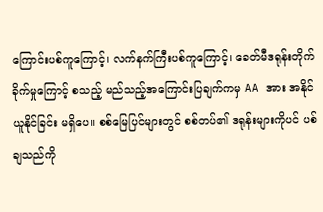ကြောင်းပစ်ကူကြောင့်၊ လက်နက်ကြီးပစ်ကူကြောင့်၊ ခေတ်မီဒရုန်းတိုက်ခိုက်မှုကြောင့် စသည့် မည်သည့်အကြောင်းပြချက်ကမှ AA အား အနိုင်ယူနိုင်ခြင်း မရှိပေ။ စစ်မြေပြင်များတွင် စစ်တပ်၏ ဒရုန်းများကိုပင် ပစ်ချသည်ကို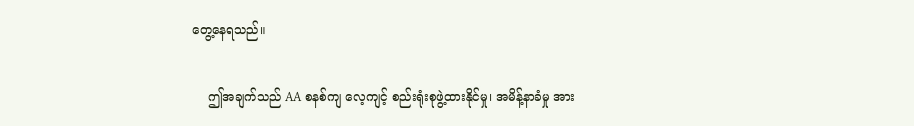တွေ့နေရသည်။

    ဤအချက်သည် AA စနစ်ကျ လေ့ကျင့် စည်းရုံးစုဖွဲ့ထားနိုင်မှု၊ အမိန့်နာခံမှု အား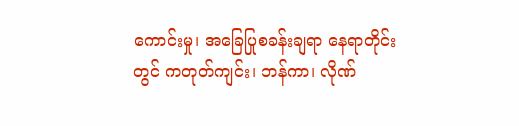ကောင်းမှု၊ အခြေပြုစခန်းချရာ နေရာတိုင်းတွင် ကတုတ်ကျင်း၊ ဘန်ကာ၊ လိုဏ်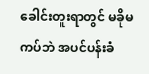ခေါင်းတူးရာတွင် မခိုမကပ်ဘဲ အပင်ပန်းခံ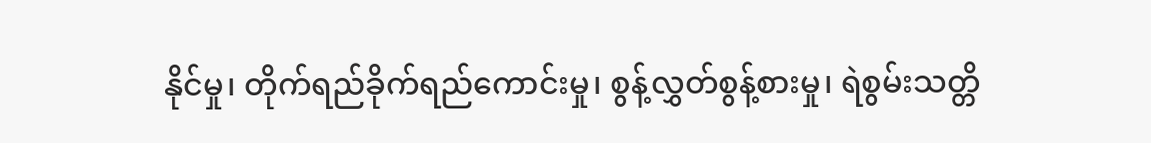နိုင်မှု၊ တိုက်ရည်ခိုက်ရည်ကောင်းမှု၊ စွန့်လွှတ်စွန့်စားမှု၊ ရဲစွမ်းသတ္တိ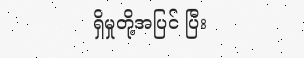ရှိမှုတို့အပြင် ပြီး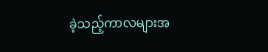ခဲ့သည့်ကာလများအ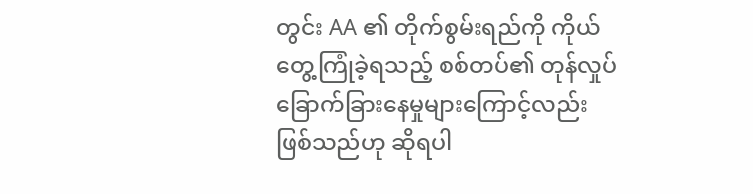တွင်း AA ၏ တိုက်စွမ်းရည်ကို ကိုယ်တွေ့ကြုံခဲ့ရသည့် စစ်တပ်၏ တုန်လှုပ်ခြောက်ခြားနေမှုများကြောင့်လည်း ဖြစ်သည်ဟု ဆိုရပါ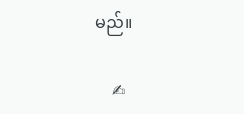မည်။

    ✍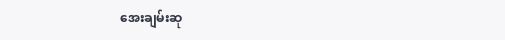အေးချမ်းဆု